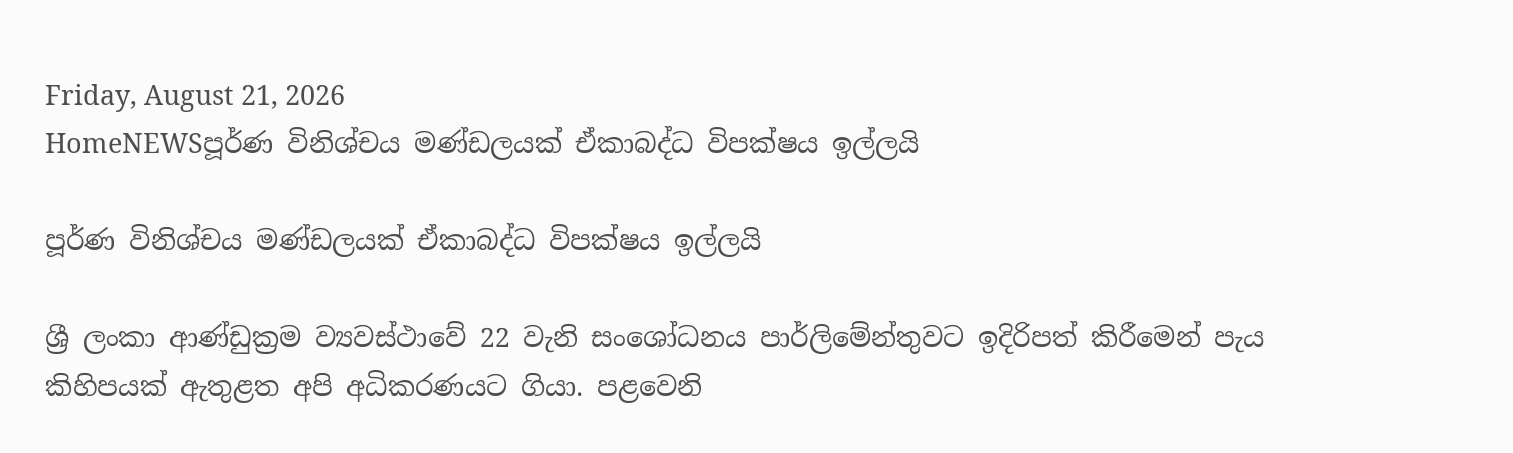Friday, August 21, 2026
HomeNEWSපූර්ණ විනිශ්චය මණ්ඩලයක් ඒකාබද්ධ විපක්ෂය ඉල්ලයි

පූර්ණ විනිශ්චය මණ්ඩලයක් ඒකාබද්ධ විපක්ෂය ඉල්ලයි

ශ්‍රී ලංකා ආණ්ඩුක්‍රම ව්‍යවස්ථාවේ 22 වැනි සංශෝධනය පාර්ලිමේන්තුවට ඉදිරිපත් කිරීමෙන් පැය කිහිපයක් ඇතුළත අපි අධිකරණයට ගියා. පළවෙනි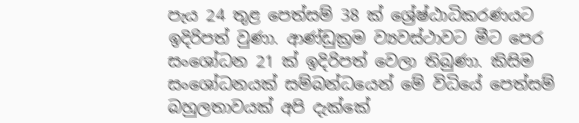පැය 24 තුළ පෙත්සම් 38 ක් ශ්‍රේෂ්ඨාධිකරණයට ඉදිරිපත් වුණා. ආණ්ඩුක්‍රම ව්‍යවස්ථාවට මීට පෙර සංශෝධන 21 ක් ඉදිරිපත් වෙලා තිබුණා. කිසිම සංශෝධනයක් සම්බන්ධයෙන් මේ විධියේ පෙත්සම් බහුලතාවයක් අපි දැක්කේ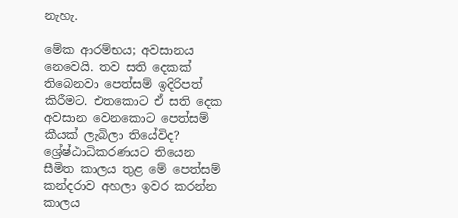නැහැ.

මේක ආරම්භය; අවසානය නෙවෙයි. තව සති දෙකක් තිබෙනවා පෙත්සම් ඉදිරිපත් කිරීමට. එතකොට ඒ සති දෙක අවසාන වෙනකොට පෙත්සම් කීයක් ලැබිලා තියේවිද? ශ්‍රේෂ්ඨාධිකරණයට තියෙන සීමිත කාලය තුළ මේ පෙත්සම් කන්දරාව අහලා ඉවර කරන්න කාලය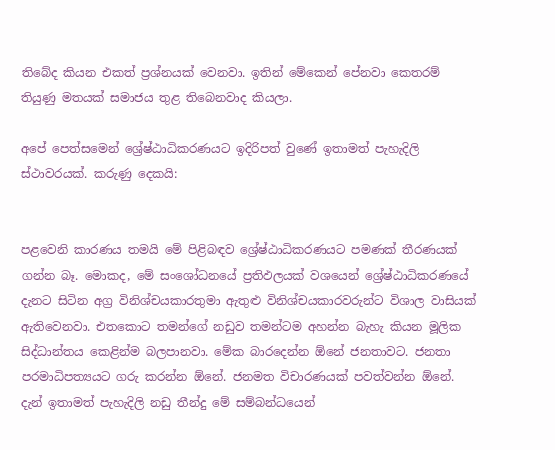තිබේද කියන එකත් ප්‍රශ්නයක් වෙනවා. ඉතින් මේකෙන් පේනවා කෙතරම් තියුණු මතයක් සමාජය තුළ තිබෙනවාද කියලා.

අපේ පෙත්සමෙන් ශ්‍රේෂ්ඨාධිකරණයට ඉදිරිපත් වුණේ ඉතාමත් පැහැදිලි ස්ථාවරයක්. කරුණු දෙකයි:


පළවෙනි කාරණය තමයි මේ පිළිබඳව ශ්‍රේෂ්ඨාධිකරණයට පමණක් තීරණයක් ගන්න බෑ. මොකද, මේ සංශෝධනයේ ප්‍රතිඵලයක් වශයෙන් ශ්‍රේෂ්ඨාධිකරණයේ දැනට සිටින අග්‍ර විනිශ්චයකාරතුමා ඇතුළු විනිශ්චයකාරවරුන්ට විශාල වාසියක් ඇතිවෙනවා. එතකොට තමන්ගේ නඩුව තමන්ටම අහන්න බැහැ කියන මූලික සිද්ධාන්තය කෙළින්ම බලපානවා. මේක බාරදෙන්න ඕනේ ජනතාවට. ජනතා පරමාධිපත්‍යයට ගරු කරන්න ඕනේ. ජනමත විචාරණයක් පවත්වන්න ඕනේ. දැන් ඉතාමත් පැහැදිලි නඩු තීන්දු මේ සම්බන්ධයෙන්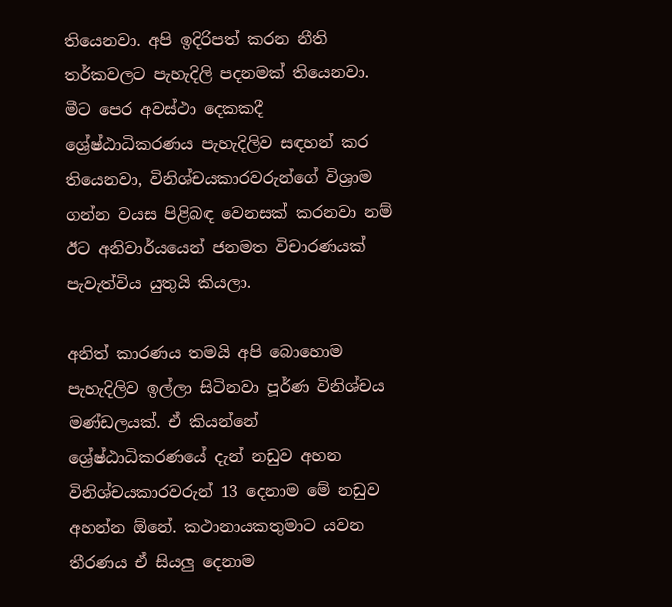තියෙනවා. අපි ඉදිරිපත් කරන නීති තර්කවලට පැහැදිලි පදනමක් තියෙනවා. මීට පෙර අවස්ථා දෙකකදී ශ්‍රේෂ්ඨාධිකරණය පැහැදිලිව සඳහන් කර තියෙනවා, විනිශ්චයකාරවරුන්ගේ විශ්‍රාම ගන්න වයස පිළිබඳ වෙනසක් කරනවා නම් ඊට අනිවාර්යයෙන් ජනමත විචාරණයක් පැවැත්විය යුතුයි කියලා.

අනිත් කාරණය තමයි අපි බොහොම පැහැදිලිව ඉල්ලා සිටිනවා පූර්ණ විනිශ්චය මණ්ඩලයක්. ඒ කියන්නේ ශ්‍රේෂ්ඨාධිකරණයේ දැන් නඩුව අහන විනිශ්චයකාරවරුන් 13 දෙනාම මේ නඩුව අහන්න ඕනේ. කථානායකතුමාට යවන තීරණය ඒ සියලු දෙනාම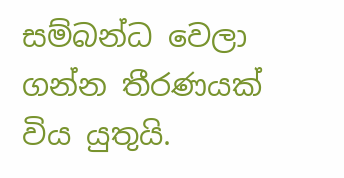සම්බන්ධ වෙලා ගන්න තීරණයක් විය යුතුයි.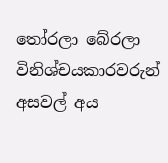තෝරලා බේරලා විනිශ්චයකාරවරුන් අසවල් අය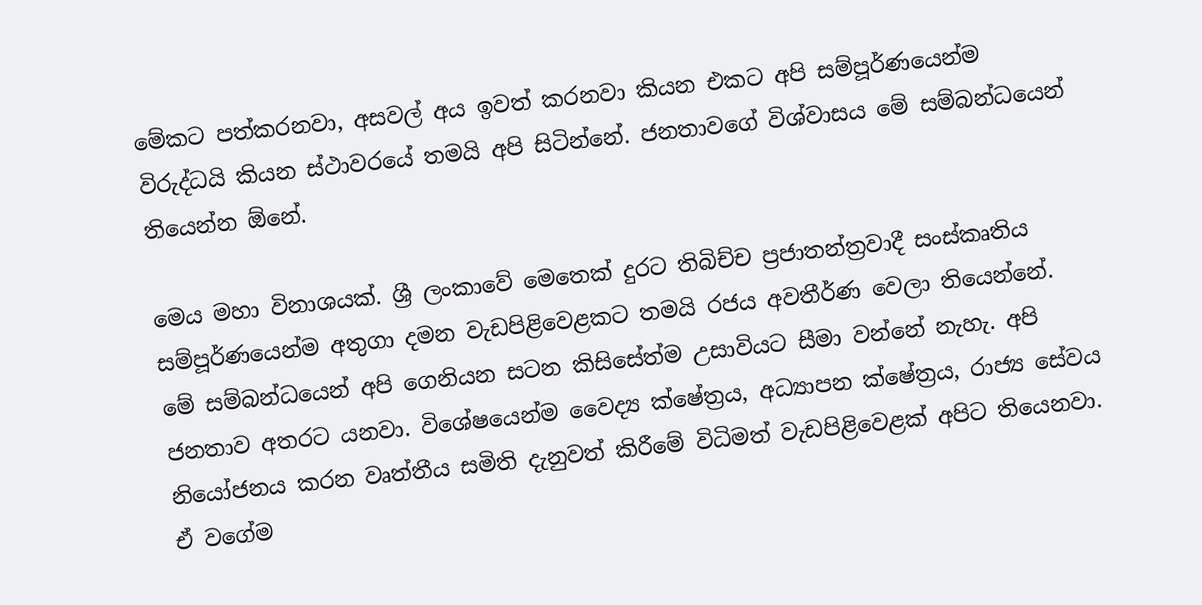මේකට පත්කරනවා, අසවල් අය ඉවත් කරනවා කියන එකට අපි සම්පූර්ණයෙන්ම විරුද්ධයි කියන ස්ථාවරයේ තමයි අපි සිටින්නේ. ජනතාවගේ විශ්වාසය මේ සම්බන්ධයෙන් තියෙන්න ඕනේ.

මෙය මහා විනාශයක්. ශ්‍රී ලංකාවේ මෙතෙක් දුරට තිබිච්ච ප්‍රජාතන්ත්‍රවාදී සංස්කෘතිය සම්පූර්ණයෙන්ම අතුගා දමන වැඩපිළිවෙළකට තමයි රජය අවතීර්ණ වෙලා තියෙන්නේ. මේ සම්බන්ධයෙන් අපි ගෙනියන සටන කිසිසේත්ම උසාවියට සීමා වන්නේ නැහැ. අපි ජනතාව අතරට යනවා. විශේෂයෙන්ම වෛද්‍ය ක්ෂේත්‍රය, අධ්‍යාපන ක්ෂේත්‍රය, රාජ්‍ය සේවය නියෝජනය කරන වෘත්තීය සමිති දැනුවත් කිරීමේ විධිමත් වැඩපිළිවෙළක් අපිට තියෙනවා. ඒ වගේම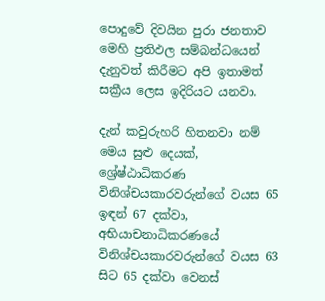පොදුවේ දිවයින පුරා ජනතාව මෙහි ප්‍රතිඵල සම්බන්ධයෙන් දැනුවත් කිරීමට අපි ඉතාමත් සක්‍රීය ලෙස ඉදිරියට යනවා.

දැන් කවුරුහරි හිතනවා නම් මෙය සුළු දෙයක්, ශ්‍රේෂ්ඨාධිකරණ විනිශ්චයකාරවරුන්ගේ වයස 65 ඉඳන් 67 දක්වා, අභියාචනාධිකරණයේ විනිශ්චයකාරවරුන්ගේ වයස 63 සිට 65 දක්වා වෙනස්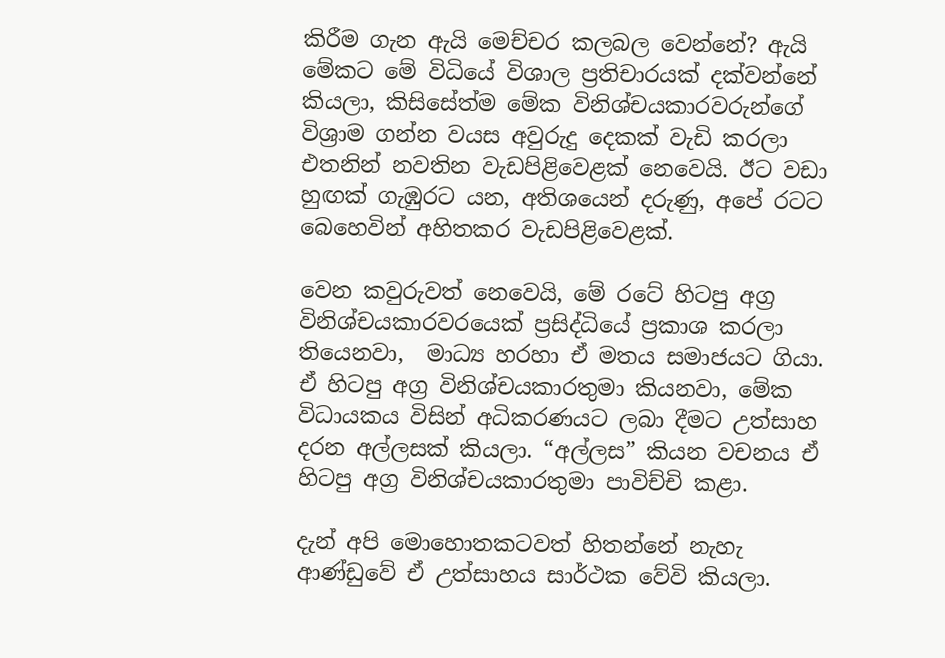කිරීම ගැන ඇයි මෙච්චර කලබල වෙන්නේ? ඇයි මේකට මේ විධියේ විශාල ප්‍රතිචාරයක් දක්වන්නේ කියලා, කිසිසේත්ම මේක විනිශ්චයකාරවරුන්ගේ විශ්‍රාම ගන්න වයස අවුරුදු දෙකක් වැඩි කරලා එතනින් නවතින වැඩපිළිවෙළක් නෙවෙයි. ඊට වඩා හුඟක් ගැඹුරට යන, අතිශයෙන් දරුණු, අපේ රටට බෙහෙවින් අහිතකර වැඩපිළිවෙළක්.

වෙන කවුරුවත් නෙවෙයි, මේ රටේ හිටපු අග්‍ර විනිශ්චයකාරවරයෙක් ප්‍රසිද්ධියේ ප්‍රකාශ කරලා තියෙනවා,  මාධ්‍ය හරහා ඒ මතය සමාජයට ගියා. ඒ හිටපු අග්‍ර විනිශ්චයකාරතුමා කියනවා, මේක විධායකය විසින් අධිකරණයට ලබා දීමට උත්සාහ දරන අල්ලසක් කියලා. “අල්ලස” කියන වචනය ඒ හිටපු අග්‍ර විනිශ්චයකාරතුමා පාවිච්චි කළා.

දැන් අපි මොහොතකටවත් හිතන්නේ නැහැ ආණ්ඩුවේ ඒ උත්සාහය සාර්ථක වේවි කියලා.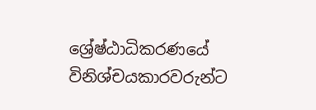ශ්‍රේෂ්ඨාධිකරණයේ විනිශ්චයකාරවරුන්ට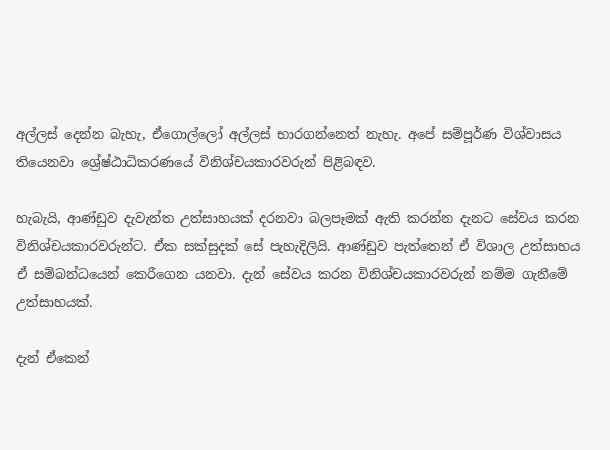අල්ලස් දෙන්න බැහැ, ඒගොල්ලෝ අල්ලස් භාරගන්නෙත් නැහැ. අපේ සම්පූර්ණ විශ්වාසය තියෙනවා ශ්‍රේෂ්ඨාධිකරණයේ විනිශ්චයකාරවරුන් පිළිබඳව.

හැබැයි, ආණ්ඩුව දැවැන්ත උත්සාහයක් දරනවා බලපෑමක් ඇති කරන්න දැනට සේවය කරන විනිශ්චයකාරවරුන්ට. ඒක සක්සුදක් සේ පැහැදිලියි. ආණ්ඩුව පැත්තෙන් ඒ විශාල උත්සාහය ඒ සම්බන්ධයෙන් කෙරීගෙන යනවා. දැන් සේවය කරන විනිශ්චයකාරවරුන් නම්ම ගැනීමේ උත්සාහයක්.

දැන් ඒකෙන්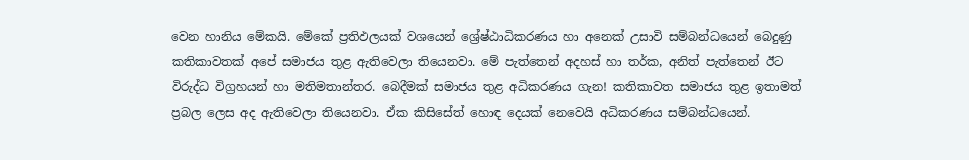වෙන හානිය මේකයි. මේකේ ප්‍රතිඵලයක් වශයෙන් ශ්‍රේෂ්ඨාධිකරණය හා අනෙක් උසාවි සම්බන්ධයෙන් බෙදුණු කතිකාවතක් අපේ සමාජය තුළ ඇතිවෙලා තියෙනවා. මේ පැත්තෙන් අදහස් හා තර්ක, අනිත් පැත්තෙන් ඊට විරුද්ධ විග්‍රහයන් හා මතිමතාන්තර. බෙදීමක් සමාජය තුළ අධිකරණය ගැන! කතිකාවත සමාජය තුළ ඉතාමත් ප්‍රබල ලෙස අද ඇතිවෙලා තියෙනවා. ඒක කිසිසේත් හොඳ දෙයක් නෙවෙයි අධිකරණය සම්බන්ධයෙන්.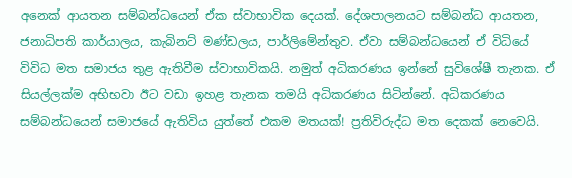අනෙක් ආයතන සම්බන්ධයෙන් ඒක ස්වාභාවික දෙයක්. දේශපාලනයට සම්බන්ධ ආයතන, ජනාධිපති කාර්යාලය, කැබිනට් මණ්ඩලය, පාර්ලිමේන්තුව. ඒවා සම්බන්ධයෙන් ඒ විධියේ විවිධ මත සමාජය තුළ ඇතිවීම ස්වාභාවිකයි. නමුත් අධිකරණය ඉන්නේ සුවිශේෂී තැනක. ඒ සියල්ලක්ම අභිභවා ඊට වඩා ඉහළ තැනක තමයි අධිකරණය සිටින්නේ. අධිකරණය සම්බන්ධයෙන් සමාජයේ ඇතිවිය යුත්තේ එකම මතයක්! ප්‍රතිවිරුද්ධ මත දෙකක් නෙවෙයි.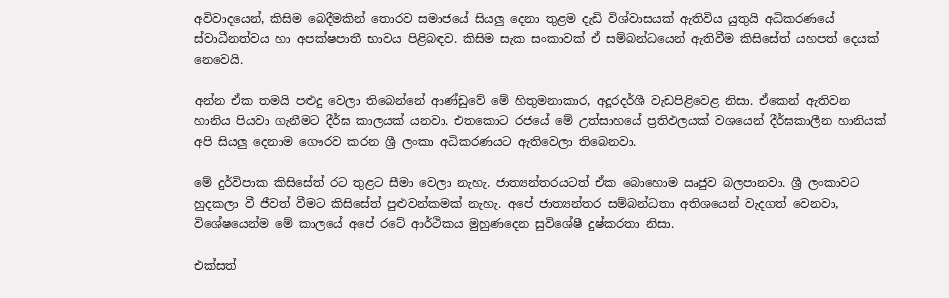අවිවාදයෙන්, කිසිම බෙදීමකින් තොරව සමාජයේ සියලු දෙනා තුළම දැඩි විශ්වාසයක් ඇතිවිය යුතුයි අධිකරණයේ ස්වාධීනත්වය හා අපක්ෂපාතී භාවය පිළිබඳව. කිසිම සැක සංකාවක් ඒ සම්බන්ධයෙන් ඇතිවීම කිසිසේත් යහපත් දෙයක් නෙවෙයි.

අන්න ඒක තමයි පළුදු වෙලා තිබෙන්නේ ආණ්ඩුවේ මේ හිතුමනාකාර, අදූරදර්ශී වැඩපිළිවෙළ නිසා. ඒකෙන් ඇතිවන හානිය පියවා ගැනීමට දීර්ඝ කාලයක් යනවා. එතකොට රජයේ මේ උත්සාහයේ ප්‍රතිඵලයක් වශයෙන් දීර්ඝකාලීන හානියක් අපි සියලු දෙනාම ගෞරව කරන ශ්‍රී ලංකා අධිකරණයට ඇතිවෙලා තිබෙනවා.

මේ දුර්විපාක කිසිසේත් රට තුළට සීමා වෙලා නැහැ. ජාත්‍යන්තරයටත් ඒක බොහොම ඍජුව බලපානවා. ශ්‍රී ලංකාවට හුදකලා වී ජීවත් වීමට කිසිසේත් පුළුවන්කමක් නැහැ. අපේ ජාත්‍යන්තර සම්බන්ධතා අතිශයෙන් වැදගත් වෙනවා, විශේෂයෙන්ම මේ කාලයේ අපේ රටේ ආර්ථිකය මුහුණදෙන සුවිශේෂී දුෂ්කරතා නිසා.

එක්සත්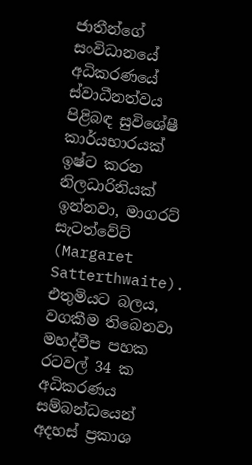ජාතීන්ගේ සංවිධානයේ අධිකරණයේ ස්වාධීනත්වය පිළිබඳ සුවිශේෂී කාර්යභාරයක් ඉෂ්ට කරන නිලධාරිනියක් ඉන්නවා, මාගරට් සැටත්වේට් (Margaret Satterthwaite). එතුමියට බලය, වගකීම තිබෙනවා මහද්වීප පහක රටවල් 34 ක අධිකරණය සම්බන්ධයෙන් අදහස් ප්‍රකාශ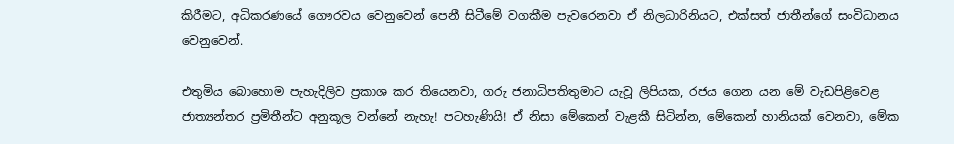කිරීමට, අධිකරණයේ ගෞරවය වෙනුවෙන් පෙනී සිටීමේ වගකීම පැවරෙනවා ඒ නිලධාරිනියට, එක්සත් ජාතීන්ගේ සංවිධානය වෙනුවෙන්.

එතුමිය බොහොම පැහැදිලිව ප්‍රකාශ කර තියෙනවා, ගරු ජනාධිපතිතුමාට යැවූ ලිපියක, රජය ගෙන යන මේ වැඩපිළිවෙළ ජාත්‍යන්තර ප්‍රමිතීන්ට අනුකූල වන්නේ නැහැ! පටහැණියි! ඒ නිසා මේකෙන් වැළකී සිටින්න, මේකෙන් හානියක් වෙනවා, මේක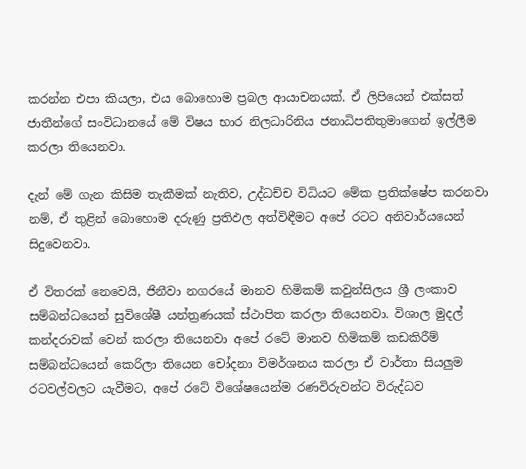කරන්න එපා කියලා, එය බොහොම ප්‍රබල ආයාචනයක්. ඒ ලිපියෙන් එක්සත් ජාතීන්ගේ සංවිධානයේ මේ විෂය භාර නිලධාරිනිය ජනාධිපතිතුමාගෙන් ඉල්ලීම කරලා තියෙනවා.

දැන් මේ ගැන කිසිම තැකීමක් නැතිව, උද්ධච්ච විධියට මේක ප්‍රතික්ෂේප කරනවා නම්, ඒ තුළින් බොහොම දරුණු ප්‍රතිඵල අත්විඳීමට අපේ රටට අනිවාර්යයෙන් සිදුවෙනවා.

ඒ විතරක් නෙවෙයි, ජිනීවා නගරයේ මානව හිමිකම් කවුන්සිලය ශ්‍රී ලංකාව සම්බන්ධයෙන් සුවිශේෂී යන්ත්‍රණයක් ස්ථාපිත කරලා තියෙනවා. විශාල මුදල් කන්දරාවක් වෙන් කරලා තියෙනවා අපේ රටේ මානව හිමිකම් කඩකිරීම් සම්බන්ධයෙන් කෙරිලා තියෙන චෝදනා විමර්ශනය කරලා ඒ වාර්තා සියලුම රටවල්වලට යැවීමට, අපේ රටේ විශේෂයෙන්ම රණවිරුවන්ට විරුද්ධව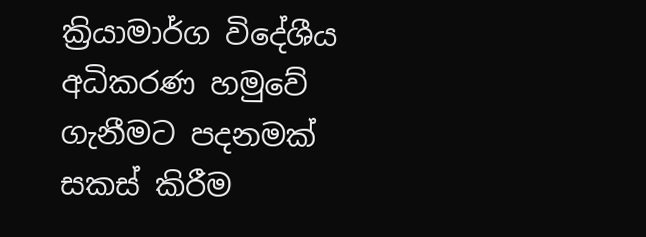ක්‍රියාමාර්ග විදේශීය අධිකරණ හමුවේ ගැනීමට පදනමක් සකස් කිරීම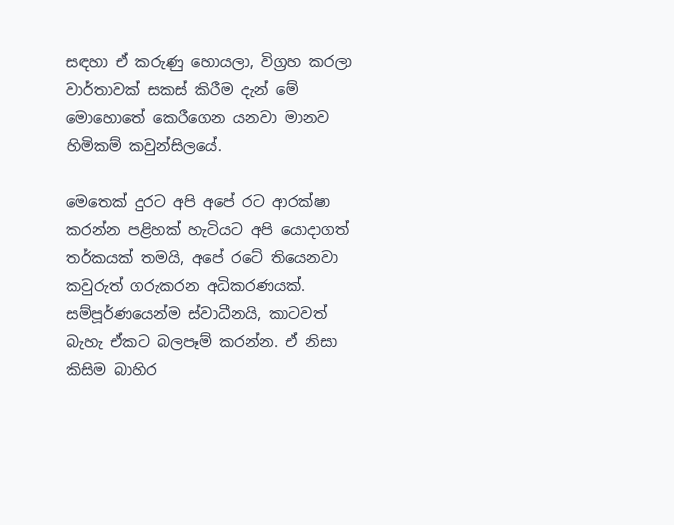සඳහා ඒ කරුණු හොයලා, විග්‍රහ කරලා වාර්තාවක් සකස් කිරීම දැන් මේ මොහොතේ කෙරීගෙන යනවා මානව හිමිකම් කවුන්සිලයේ.

මෙතෙක් දුරට අපි අපේ රට ආරක්ෂා කරන්න පළිහක් හැටියට අපි යොදාගත් තර්කයක් තමයි, අපේ රටේ තියෙනවා කවුරුත් ගරුකරන අධිකරණයක්. සම්පූර්ණයෙන්ම ස්වාධීනයි, කාටවත් බැහැ ඒකට බලපෑම් කරන්න. ඒ නිසා කිසිම බාහිර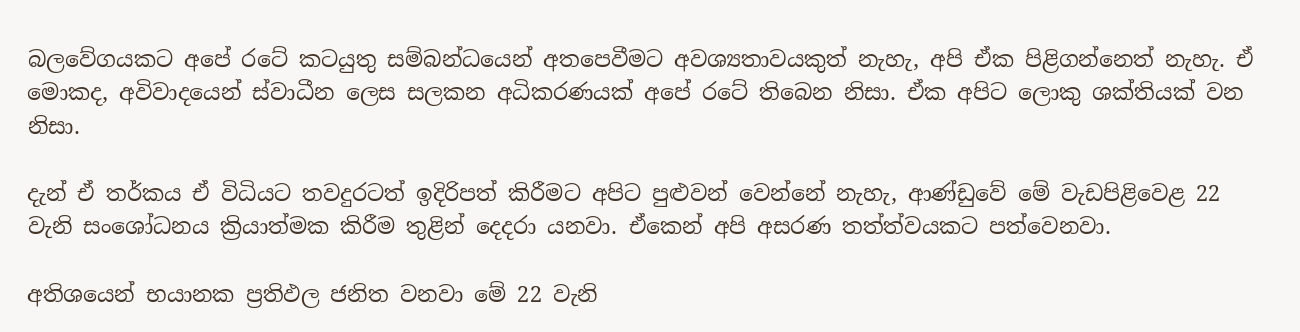බලවේගයකට අපේ රටේ කටයුතු සම්බන්ධයෙන් අතපෙවීමට අවශ්‍යතාවයකුත් නැහැ, අපි ඒක පිළිගන්නෙත් නැහැ. ඒ මොකද, අවිවාදයෙන් ස්වාධීන ලෙස සලකන අධිකරණයක් අපේ රටේ තිබෙන නිසා. ඒක අපිට ලොකු ශක්තියක් වන නිසා.

දැන් ඒ තර්කය ඒ විධියට තවදුරටත් ඉදිරිපත් කිරීමට අපිට පුළුවන් වෙන්නේ නැහැ, ආණ්ඩුවේ මේ වැඩපිළිවෙළ 22 වැනි සංශෝධනය ක්‍රියාත්මක කිරීම තුළින් දෙදරා යනවා. ඒකෙන් අපි අසරණ තත්ත්වයකට පත්වෙනවා.

අතිශයෙන් භයානක ප්‍රතිඵල ජනිත වනවා මේ 22 වැනි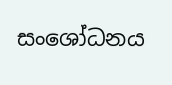සංශෝධනය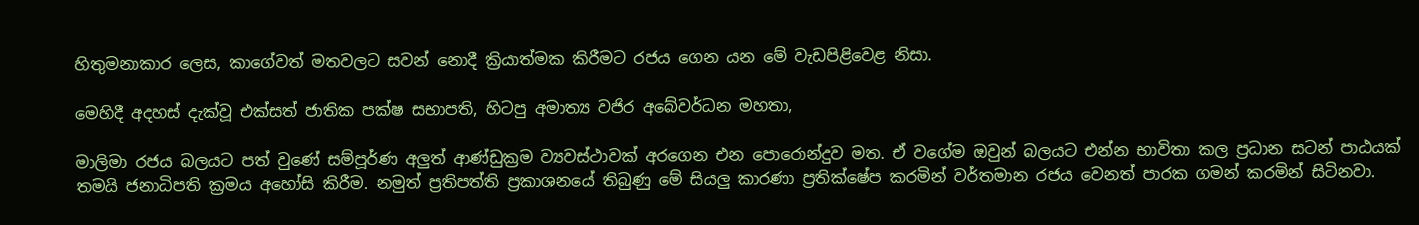හිතුමනාකාර ලෙස, කාගේවත් මතවලට සවන් නොදී ක්‍රියාත්මක කිරීමට රජය ගෙන යන මේ වැඩපිළිවෙළ නිසා.

මෙහිදී අදහස් දැක්වූ එක්සත් ජාතික පක්ෂ සභාපති, හිටපු අමාත්‍ය වජිර අබේවර්ධන මහතා,

මාලිමා රජය බලයට පත් වුණේ සම්පූර්ණ අලුත් ආණ්ඩුක්‍රම ව්‍යවස්ථාවක් අරගෙන එන පොරොන්දුව මත. ඒ වගේම ඔවුන් බලයට එන්න භාවිතා කල ප්‍රධාන සටන් පාඨයක් තමයි ජනාධිපති ක්‍රමය අහෝසි කිරීම. නමුත් ප්‍රතිපත්ති ප්‍රකාශනයේ තිබුණු මේ සියලු කාරණා ප්‍රතික්ෂේප කරමින් වර්තමාන රජය වෙනත් පාරක ගමන් කරමින් සිටිනවා.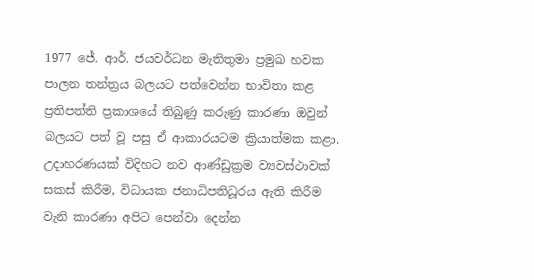1977 ජේ. ආර්. ජයවර්ධන මැතිතුමා ප්‍රමුඛ හවක පාලන තන්ත්‍රය බලයට පත්වෙන්න භාවිතා කළ ප්‍රතිපත්ති ප්‍රකාශයේ තිබුණු කරුණු කාරණා ඔවුන් බලයට පත් වූ පසු ඒ ආකාරයටම ක්‍රියාත්මක කළා. උදාහරණයක් විදිහට නව ආණ්ඩුක්‍රම ව්‍යවස්ථාවක් සකස් කිරීම, විධායක ජනාධිපතිධූරය ඇති කිරීම වැනි කාරණා අපිට පෙන්වා දෙන්න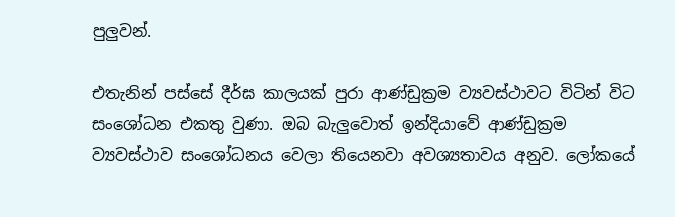පුලුවන්.

එතැනින් පස්සේ දීර්ඝ කාලයක් පුරා ආණ්ඩුක්‍රම ව්‍යවස්ථාවට විටින් විට සංශෝධන එකතු වුණා. ඔබ බැලුවොත් ඉන්දියාවේ ආණ්ඩුක්‍රම ව්‍යවස්ථාව සංශෝධනය වෙලා තියෙනවා අවශ්‍යතාවය අනුව. ලෝකයේ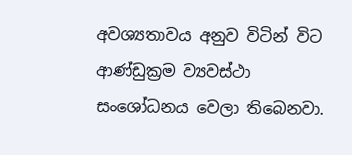අවශ්‍යතාවය අනුව විටින් විට ආණ්ඩුක්‍රම ව්‍යවස්ථා සංශෝධනය වෙලා තිබෙනවා.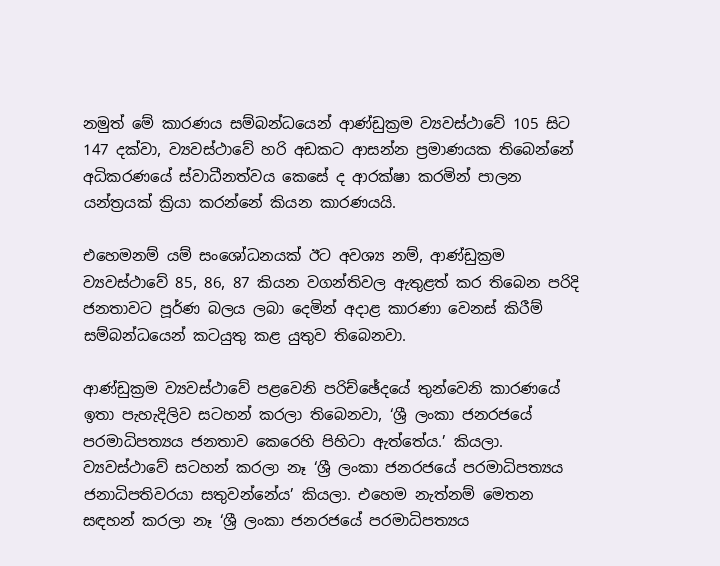නමුත් මේ කාරණය සම්බන්ධයෙන් ආණ්ඩුක්‍රම ව්‍යවස්ථාවේ 105 සිට 147 දක්වා, ව්‍යවස්ථාවේ හරි අඩකට ආසන්න ප්‍රමාණයක තිබෙන්නේ අධිකරණයේ ස්වාධීනත්වය කෙසේ ද ආරක්ෂා කරමින් පාලන යන්ත්‍රයක් ක්‍රියා කරන්නේ කියන කාරණයයි.

එහෙමනම් යම් සංශෝධනයක් ඊට අවශ්‍ය නම්, ආණ්ඩුක්‍රම ව්‍යවස්ථාවේ 85, 86, 87 කියන වගන්තිවල ඇතුළත් කර තිබෙන පරිදි ජනතාවට පූර්ණ බලය ලබා දෙමින් අදාළ කාරණා වෙනස් කිරීම් සම්බන්ධයෙන් කටයුතු කළ යුතුව තිබෙනවා.

ආණ්ඩුක්‍රම ව්‍යවස්ථාවේ පළවෙනි පරිච්ඡේදයේ තුන්වෙනි කාරණයේ ඉතා පැහැදිලිව සටහන් කරලා තිබෙනවා, ‘ශ්‍රී ලංකා ජනරජයේ පරමාධිපත්‍යය ජනතාව කෙරෙහි පිහිටා ඇත්තේය.’ කියලා. ව්‍යවස්ථාවේ සටහන් කරලා නෑ ‘ශ්‍රී ලංකා ජනරජයේ පරමාධිපත්‍යය ජනාධිපතිවරයා සතුවන්නේය’ කියලා. එහෙම නැත්නම් මෙතන සඳහන් කරලා නෑ ‘ශ්‍රී ලංකා ජනරජයේ පරමාධිපත්‍යය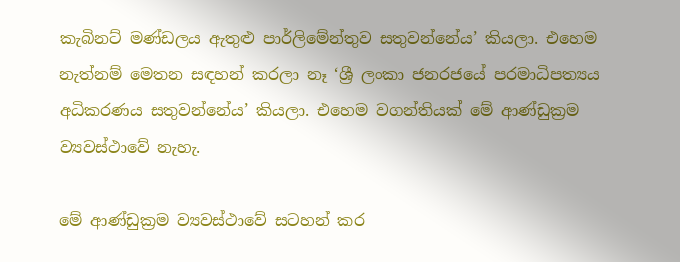කැබිනට් මණ්ඩලය ඇතුළු පාර්ලිමේන්තුව සතුවන්නේය’ කියලා. එහෙම නැත්නම් මෙතන සඳහන් කරලා නෑ ‘ශ්‍රී ලංකා ජනරජයේ පරමාධිපත්‍යය අධිකරණය සතුවන්නේය’ කියලා. එහෙම වගන්තියක් මේ ආණ්ඩුක්‍රම ව්‍යවස්ථාවේ නැහැ.

මේ ආණ්ඩුක්‍රම ව්‍යවස්ථාවේ සටහන් කර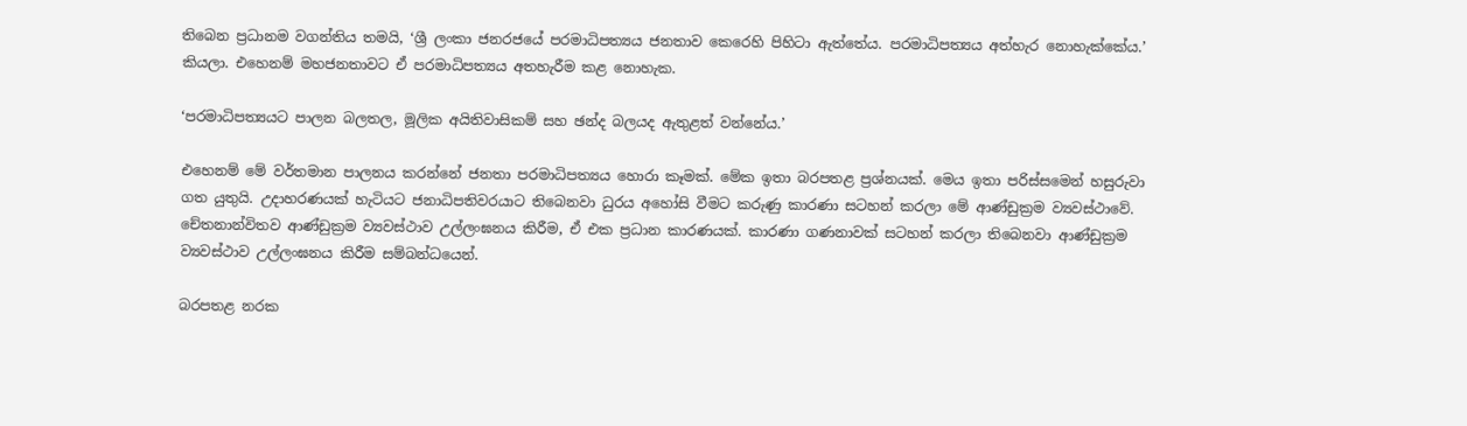තිබෙන ප්‍රධානම වගන්තිය තමයි, ‘ශ්‍රී ලංකා ජනරජයේ පරමාධිපත්‍යය ජනතාව කෙරෙහි පිහිටා ඇත්තේය. පරමාධිපත්‍යය අත්හැර නොහැක්කේය.’ කියලා. එහෙනම් මහජනතාවට ඒ පරමාධිපත්‍යය අතහැරීම කළ නොහැක.

‘පරමාධිපත්‍යයට පාලන බලතල, මූලික අයිතිවාසිකම් සහ ඡන්ද බලයද ඇතුළත් වන්නේය.’

එහෙනම් මේ වර්තමාන පාලනය කරන්නේ ජනතා පරමාධිපත්‍යය හොරා කෑමක්. මේක ඉතා බරපතළ ප්‍රශ්නයක්. මෙය ඉතා පරිස්සමෙන් හසුරුවා ගත යුතුයි. උදාහරණයක් හැටියට ජනාධිපතිවරයාට තිබෙනවා ධුරය අහෝසි වීමට කරුණු කාරණා සටහන් කරලා මේ ආණ්ඩුක්‍රම ව්‍යවස්ථාවේ. චේතනාන්විතව ආණ්ඩුක්‍රම ව්‍යවස්ථාව උල්ලංඝනය කිරීම, ඒ එක ප්‍රධාන කාරණයක්. කාරණා ගණනාවක් සටහන් කරලා තිබෙනවා ආණ්ඩුක්‍රම ව්‍යවස්ථාව උල්ලංඝනය කිරීම සම්බන්ධයෙන්.

බරපතළ නරක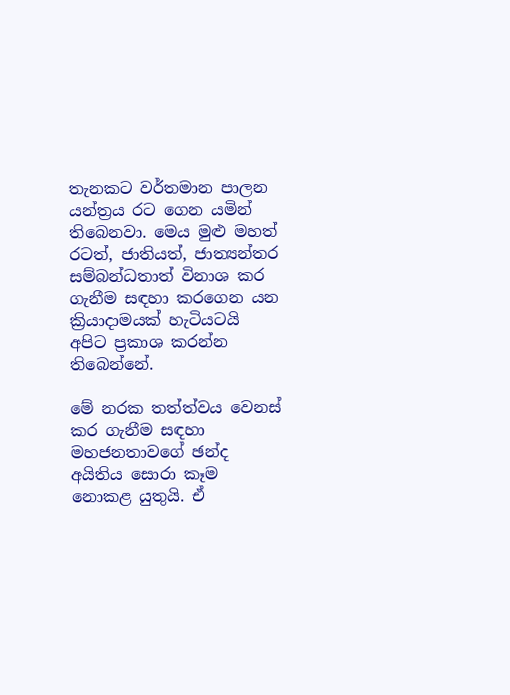තැනකට වර්තමාන පාලන යන්ත්‍රය රට ගෙන යමින් තිබෙනවා. මෙය මුළු මහත් රටත්, ජාතියත්, ජාත්‍යන්තර සම්බන්ධතාත් විනාශ කර ගැනීම සඳහා කරගෙන යන ක්‍රියාදාමයක් හැටියටයි අපිට ප්‍රකාශ කරන්න තිබෙන්නේ.

මේ නරක තත්ත්වය වෙනස් කර ගැනීම සඳහා මහජනතාවගේ ඡන්ද අයිතිය සොරා කෑම නොකළ යුතුයි. ඒ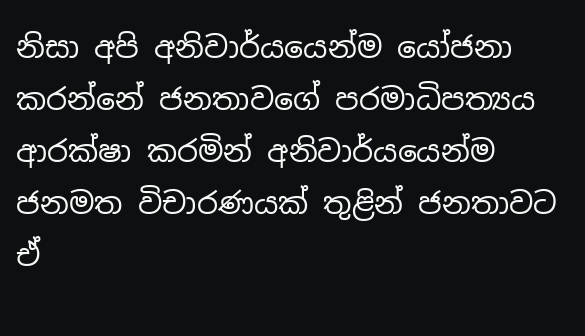නිසා අපි අනිවාර්යයෙන්ම යෝජනා කරන්නේ ජනතාවගේ පරමාධිපත්‍යය ආරක්ෂා කරමින් අනිවාර්යයෙන්ම ජනමත විචාරණයක් තුළින් ජනතාවට ඒ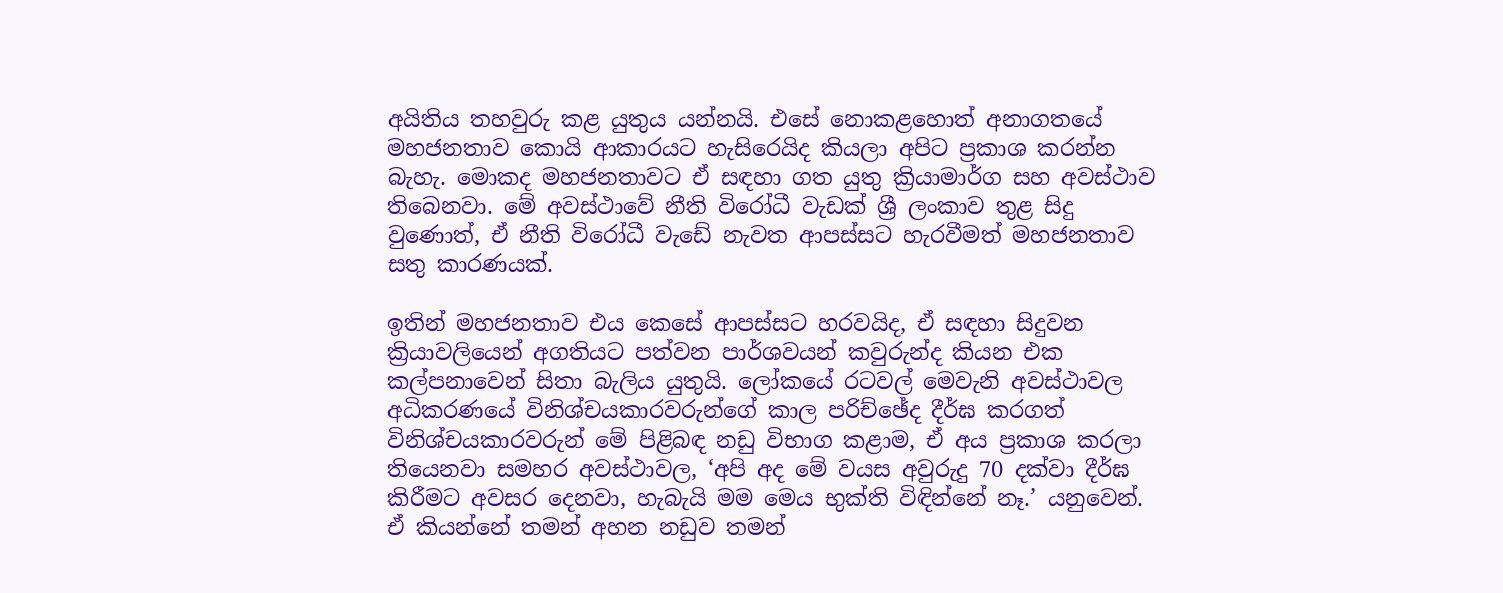අයිතිය තහවුරු කළ යුතුය යන්නයි. එසේ නොකළහොත් අනාගතයේ මහජනතාව කොයි ආකාරයට හැසිරෙයිද කියලා අපිට ප්‍රකාශ කරන්න බැහැ. මොකද මහජනතාවට ඒ සඳහා ගත යුතු ක්‍රියාමාර්ග සහ අවස්ථාව තිබෙනවා. මේ අවස්ථාවේ නීති විරෝධී වැඩක් ශ්‍රී ලංකාව තුළ සිදු වුණොත්, ඒ නීති විරෝධී වැඩේ නැවත ආපස්සට හැරවීමත් මහජනතාව සතු කාරණයක්.

ඉතින් මහජනතාව එය කෙසේ ආපස්සට හරවයිද, ඒ සඳහා සිදුවන ක්‍රියාවලියෙන් අගතියට පත්වන පාර්ශවයන් කවුරුන්ද කියන එක කල්පනාවෙන් සිතා බැලිය යුතුයි. ලෝකයේ රටවල් මෙවැනි අවස්ථාවල අධිකරණයේ විනිශ්චයකාරවරුන්ගේ කාල පරිච්ඡේද දීර්ඝ කරගත් විනිශ්චයකාරවරුන් මේ පිළිබඳ නඩු විභාග කළාම, ඒ අය ප්‍රකාශ කරලා තියෙනවා සමහර අවස්ථාවල, ‘අපි අද මේ වයස අවුරුදු 70 දක්වා දීර්ඝ කිරීමට අවසර දෙනවා, හැබැයි මම මෙය භුක්ති විඳින්නේ නෑ.’ යනුවෙන්. ඒ කියන්නේ තමන් අහන නඩුව තමන්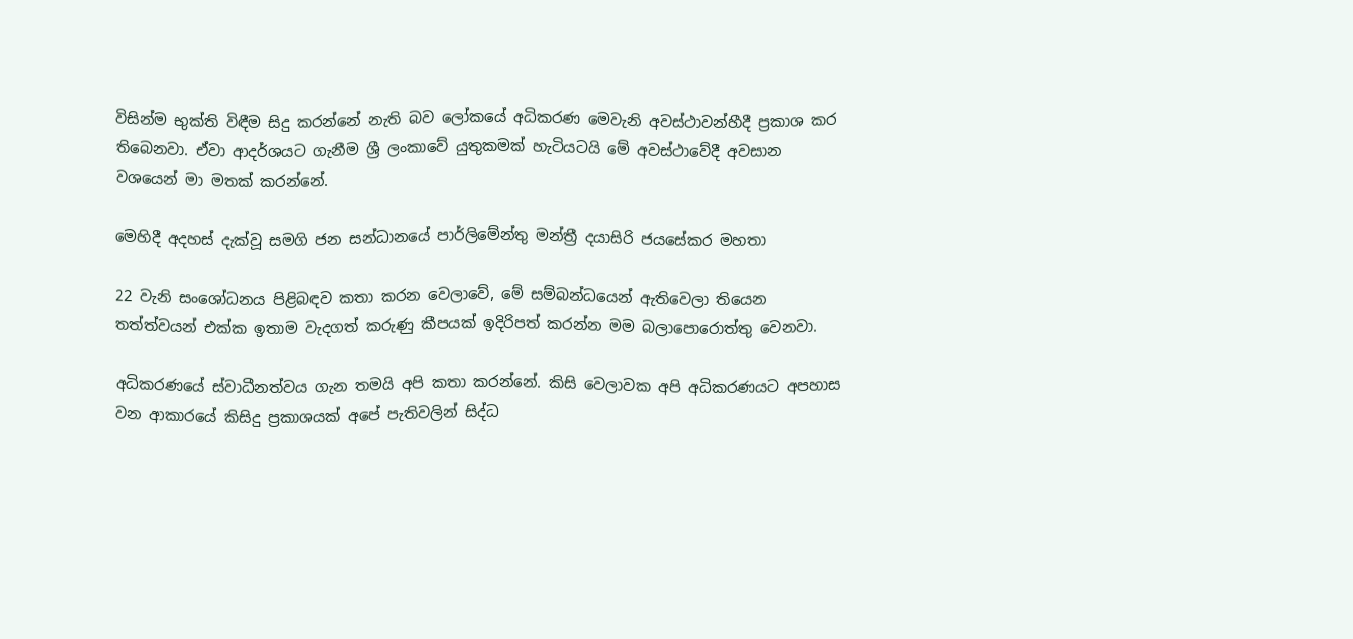විසින්ම භුක්ති විඳීම සිදු කරන්නේ නැති බව ලෝකයේ අධිකරණ මෙවැනි අවස්ථාවන්හීදී ප්‍රකාශ කර තිබෙනවා. ඒවා ආදර්ශයට ගැනීම ශ්‍රී ලංකාවේ යුතුකමක් හැටියටයි මේ අවස්ථාවේදී අවසාන වශයෙන් මා මතක් කරන්නේ.

මෙහිදී අදහස් දැක්වූ සමගි ජන සන්ධානයේ පාර්ලිමේන්තු මන්ත්‍රී දයාසිරි ජයසේකර මහතා

22 වැනි සංශෝධනය පිළිබඳව කතා කරන වෙලාවේ, මේ සම්බන්ධයෙන් ඇතිවෙලා තියෙන තත්ත්වයන් එක්ක ඉතාම වැදගත් කරුණු කීපයක් ඉදිරිපත් කරන්න මම බලාපොරොත්තු වෙනවා.

අධිකරණයේ ස්වාධීනත්වය ගැන තමයි අපි කතා කරන්නේ. කිසි වෙලාවක අපි අධිකරණයට අපහාස වන ආකාරයේ කිසිදු ප්‍රකාශයක් අපේ පැතිවලින් සිද්ධ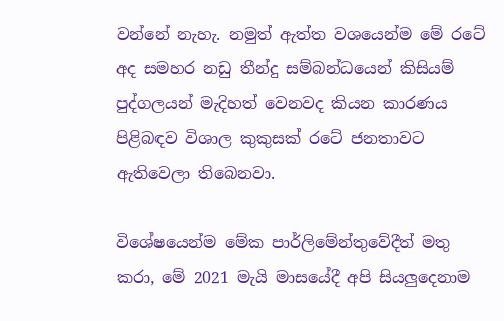වන්නේ නැහැ. නමුත් ඇත්ත වශයෙන්ම මේ රටේ අද සමහර නඩු තීන්දු සම්බන්ධයෙන් කිසියම් පුද්ගලයන් මැදිහත් වෙනවද කියන කාරණය පිළිබඳව විශාල කුකුසක් රටේ ජනතාවට ඇතිවෙලා තිබෙනවා.

විශේෂයෙන්ම මේක පාර්ලිමේන්තුවේදීත් මතු කරා, මේ 2021 මැයි මාසයේදී අපි සියලුදෙනාම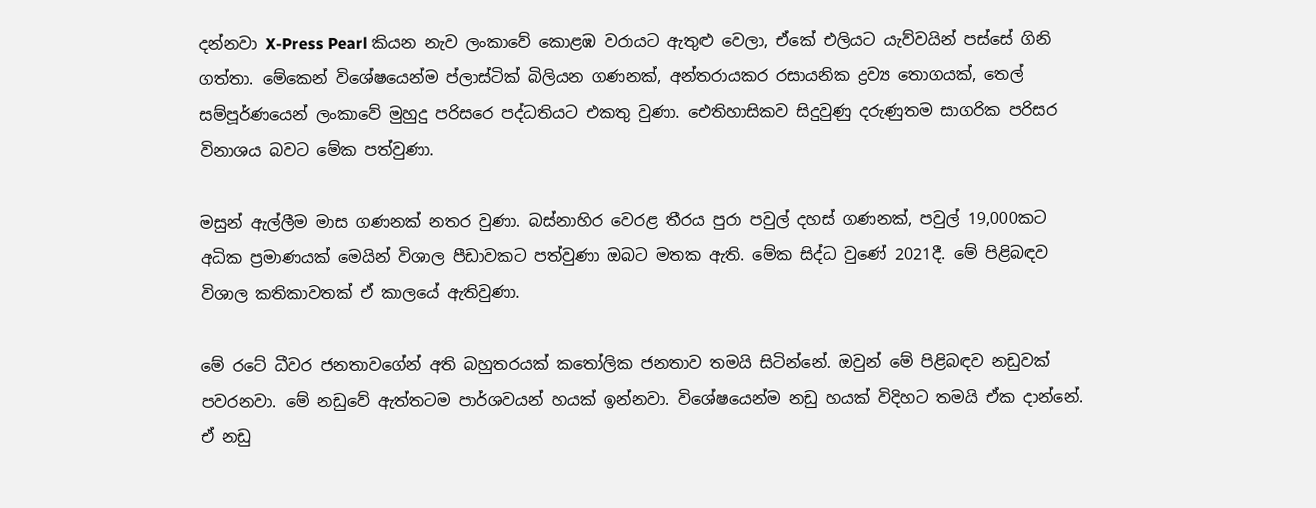දන්නවා X-Press Pearl කියන නැව ලංකාවේ කොළඹ වරායට ඇතුළු වෙලා, ඒකේ එලියට යැව්වයින් පස්සේ ගිනි ගත්තා. මේකෙන් විශේෂයෙන්ම ප්ලාස්ටික් බිලියන ගණනක්, අන්තරායකර රසායනික ද්‍රව්‍ය තොගයක්, තෙල් සම්පූර්ණයෙන් ලංකාවේ මුහුදු පරිසරෙ පද්ධතියට එකතු වුණා. ඓතිහාසිකව සිදුවුණු දරුණුතම සාගරික පරිසර විනාශය බවට මේක පත්වුණා.

මසුන් ඇල්ලීම මාස ගණනක් නතර වුණා. බස්නාහිර වෙරළ තීරය පුරා පවුල් දහස් ගණනක්, පවුල් 19,000කට අධික ප්‍රමාණයක් මෙයින් විශාල පීඩාවකට පත්වුණා ඔබට මතක ඇති. මේක සිද්ධ වුණේ 2021දී. මේ පිළිබඳව විශාල කතිකාවතක් ඒ කාලයේ ඇතිවුණා.

මේ රටේ ධීවර ජනතාවගේන් අති බහුතරයක් කතෝලික ජනතාව තමයි සිටින්නේ. ඔවුන් මේ පිළිබඳව නඩුවක් පවරනවා. මේ නඩුවේ ඇත්තටම පාර්ශවයන් හයක් ඉන්නවා. විශේෂයෙන්ම නඩු හයක් විදිහට තමයි ඒක දාන්නේ. ඒ නඩු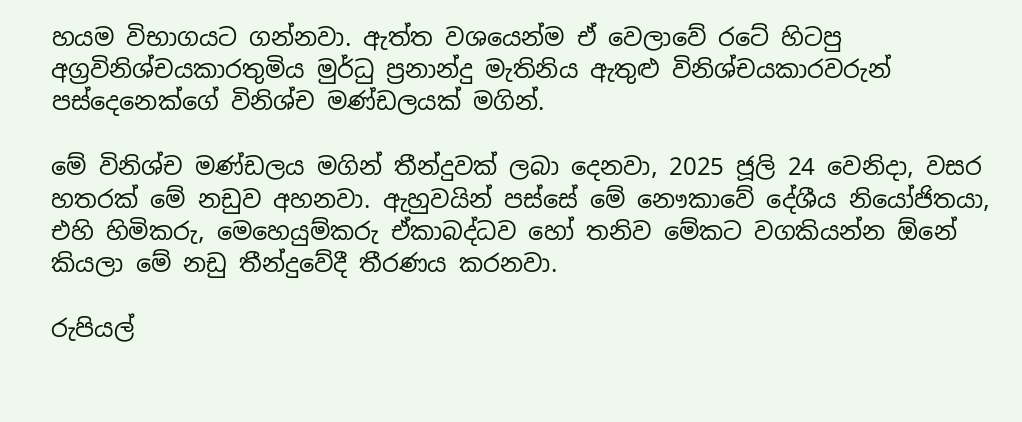හයම විභාගයට ගන්නවා. ඇත්ත වශයෙන්ම ඒ වෙලාවේ රටේ හිටපු අග්‍රවිනිශ්චයකාරතුමිය මුර්ධු ප්‍රනාන්දු මැතිනිය ඇතුළු විනිශ්චයකාරවරුන් පස්දෙනෙක්ගේ විනිශ්ච මණ්ඩලයක් මගින්.

මේ විනිශ්ච මණ්ඩලය මගින් තීන්දුවක් ලබා දෙනවා, 2025 ජූලි 24 වෙනිදා, වසර හතරක් මේ නඩුව අහනවා. ඇහුවයින් පස්සේ මේ නෞකාවේ දේශීය නියෝජිතයා, එහි හිමිකරු, මෙහෙයුම්කරු ඒකාබද්ධව හෝ තනිව මේකට වගකියන්න ඕනේ කියලා මේ නඩු තීන්දුවේදී තීරණය කරනවා.

රුපියල්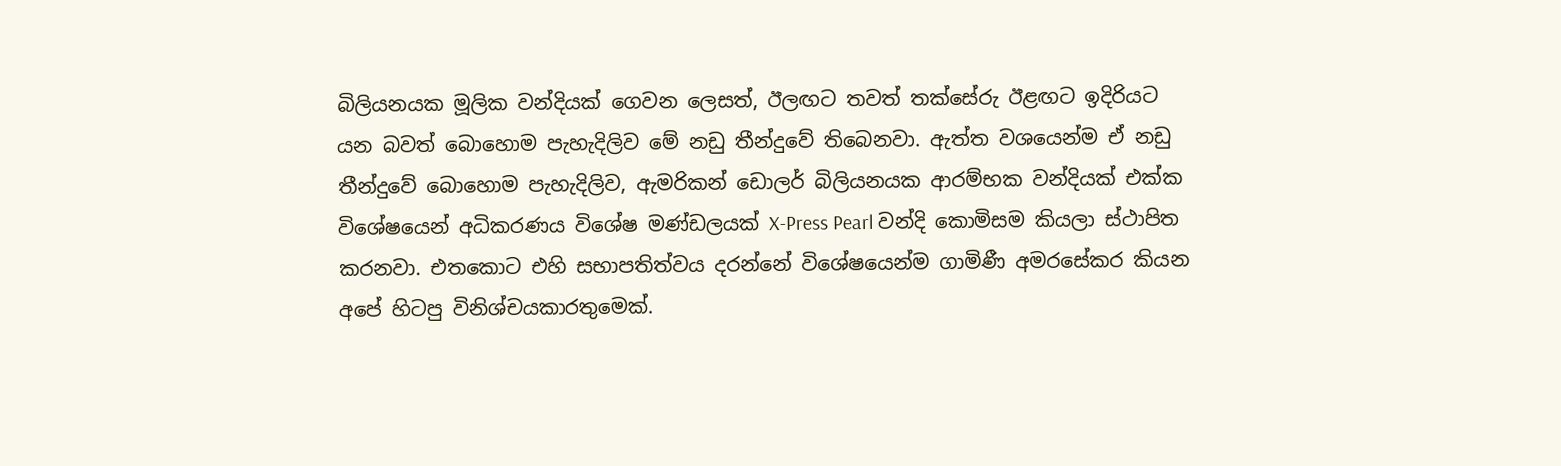බිලියනයක මූලික වන්දියක් ගෙවන ලෙසත්, ඊලඟට තවත් තක්සේරු ඊළඟට ඉදිරියට යන බවත් බොහොම පැහැදිලිව මේ නඩු තීන්දුවේ තිබෙනවා. ඇත්ත වශයෙන්ම ඒ නඩු තීන්දුවේ බොහොම පැහැදිලිව, ඇමරිකන් ඩොලර් බිලියනයක ආරම්භක වන්දියක් එක්ක විශේෂයෙන් අධිකරණය විශේෂ මණ්ඩලයක් X-Press Pearl වන්දි කොමිසම කියලා ස්ථාපිත කරනවා. එතකොට එහි සභාපතිත්වය දරන්නේ විශේෂයෙන්ම ගාමිණී අමරසේකර කියන අපේ හිටපු විනිශ්චයකාරතුමෙක්.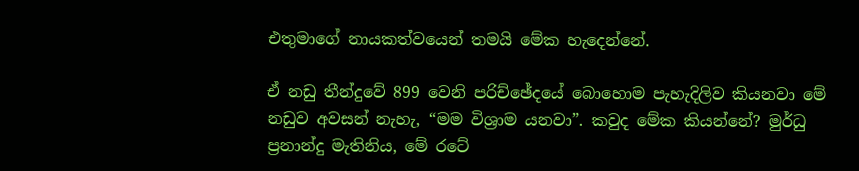එතුමාගේ නායකත්වයෙන් තමයි මේක හැදෙන්නේ.

ඒ නඩු තීන්දුවේ 899 වෙනි පරිච්ඡේදයේ බොහොම පැහැදිලිව කියනවා මේ නඩුව අවසන් නැහැ, “මම විශ්‍රාම යනවා”. කවුද මේක කියන්නේ? මුර්ධු ප්‍රනාන්දු මැතිනිය, මේ රටේ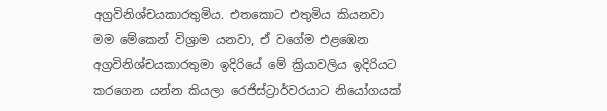අග්‍රවිනිශ්චයකාරතුමිය. එතකොට එතුමිය කියනවා මම මේකෙන් විශ්‍රාම යනවා, ඒ වගේම එළඹෙන අග්‍රවිනිශ්චයකාරතුමා ඉදිරියේ මේ ක්‍රියාවලිය ඉදිරියට කරගෙන යන්න කියලා රෙජිස්ට්‍රාර්වරයාට නියෝගයක්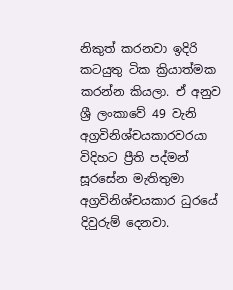නිකුත් කරනවා ඉදිරි කටයුතු ටික ක්‍රියාත්මක කරන්න කියලා. ඒ අනුව ශ්‍රී ලංකාවේ 49 වැනි අග්‍රවිනිශ්චයකාරවරයා විදිහට ප්‍රීති පද්මන් සූරසේන මැතිතුමා අග්‍රවිනිශ්චයකාර ධුරයේ දිවුරුම් දෙනවා.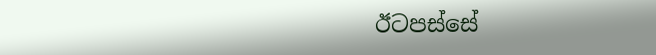ඊටපස්සේ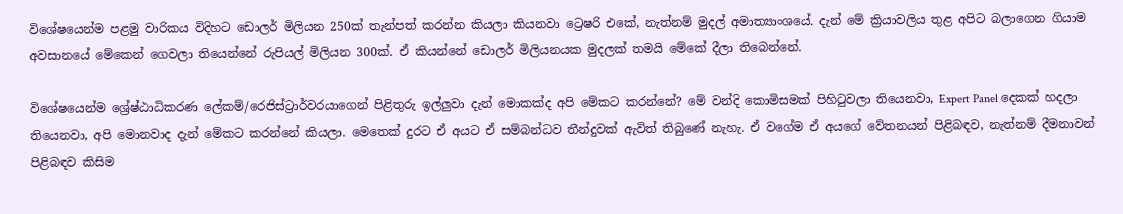විශේෂයෙන්ම පළමු වාරිකය විදිහට ඩොලර් මිලියන 250ක් තැන්පත් කරන්න කියලා කියනවා ට්‍රෙෂරි එකේ, නැත්නම් මුදල් අමාත්‍යාංශයේ. දැන් මේ ක්‍රියාවලිය තුළ අපිට බලාගෙන ගියාම අවසානයේ මේකෙන් ගෙවලා තියෙන්නේ රුපියල් මිලියන 300ක්. ඒ කියන්නේ ඩොලර් මිලියනයක මුදලක් තමයි මේකේ දීලා තිබෙන්නේ.

විශේෂයෙන්ම ශ්‍රේෂ්ඨාධිකරණ ලේකම්/රෙජිස්ට්‍රාර්වරයාගෙන් පිළිතුරු ඉල්ලුවා දැන් මොකක්ද අපි මේකට කරන්නේ? මේ වන්දි කොමිසමක් පිහිටුවලා තියෙනවා, Expert Panel දෙකක් හදලා තියෙනවා, අපි මොනවාද දැන් මේකට කරන්නේ කියලා. මෙතෙක් දුරට ඒ අයට ඒ සම්බන්ධව තීන්දුවක් ඇවිත් තිබුණේ නැහැ. ඒ වගේම ඒ අයගේ වේතනයන් පිළිබඳව, නැත්නම් දීමනාවන් පිළිබඳව කිසිම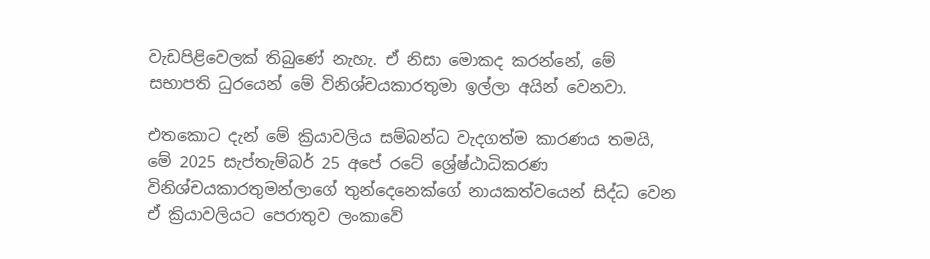වැඩපිළිවෙලක් තිබුණේ නැහැ. ඒ නිසා මොකද කරන්නේ, මේ සභාපති ධුරයෙන් මේ විනිශ්චයකාරතුමා ඉල්ලා අයින් වෙනවා.

එතකොට දැන් මේ ක්‍රියාවලිය සම්බන්ධ වැදගත්ම කාරණය තමයි, මේ 2025 සැප්තැම්බර් 25 අපේ රටේ ශ්‍රේෂ්ඨාධිකරණ විනිශ්චයකාරතුමන්ලාගේ තුන්දෙනෙක්ගේ නායකත්වයෙන් සිද්ධ වෙන ඒ ක්‍රියාවලියට පෙරාතුව ලංකාවේ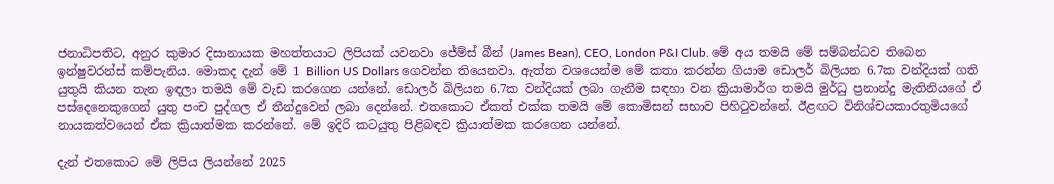ජනාධිපතිට, අනුර කුමාර දිසානායක මහත්තයාට ලිපියක් යවනවා ජේම්ස් බීන් (James Bean), CEO, London P&I Club. මේ අය තමයි මේ සම්බන්ධව තිබෙන ඉන්ෂුවරන්ස් කම්පැනිය. මොකද දැන් මේ 1 Billion US Dollars ගෙවන්න තියෙනවා. ඇත්ත වශයෙන්ම මේ කතා කරන්න ගියාම ඩොලර් බිලියන 6.7ක වන්දියක් ගති යුතුයි කියන තැන ඉඳලා තමයි මේ වැඩ කරගෙන යන්නේ. ඩොලර් බිලියන 6.7ක වන්දියක් ලබා ගැනීම සඳහා වන ක්‍රියාමාර්ග තමයි මුර්ධු ප්‍රනාන්දු මැතිනියගේ ඒ පස්දෙනෙකුගෙන් යුතු පංච පුද්ගල ඒ තීන්දුවෙන් ලබා දෙන්නේ. එතකොට ඒකත් එක්ක තමයි මේ කොමිසන් සභාව පිහිටුවන්නේ. ඊළඟට විනිශ්චයකාරතුමියගේ නායකත්වයෙන් ඒක ක්‍රියාත්මක කරන්නේ. මේ ඉදිරි කටයුතු පිළිබඳව ක්‍රියාත්මක කරගෙන යන්නේ.

දැන් එතකොට මේ ලිපිය ලියන්නේ 2025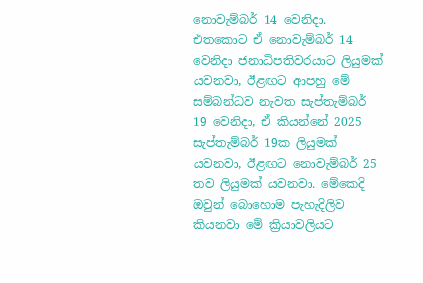නොවැම්බර් 14 වෙනිදා. එතකොට ඒ නොවැම්බර් 14 වෙනිදා ජනාධිපතිවරයාට ලියුමක් යවනවා, ඊළඟට ආපහු මේ සම්බන්ධව නැවත සැප්තැම්බර් 19 වෙනිදා, ඒ කියන්නේ 2025 සැප්තැම්බර් 19ක ලියුමක් යවනවා, ඊළඟට නොවැම්බර් 25 තව ලියුමක් යවනවා. මේකෙදි ඔවුන් බොහොම පැහැදිලිව කියනවා මේ ක්‍රියාවලියට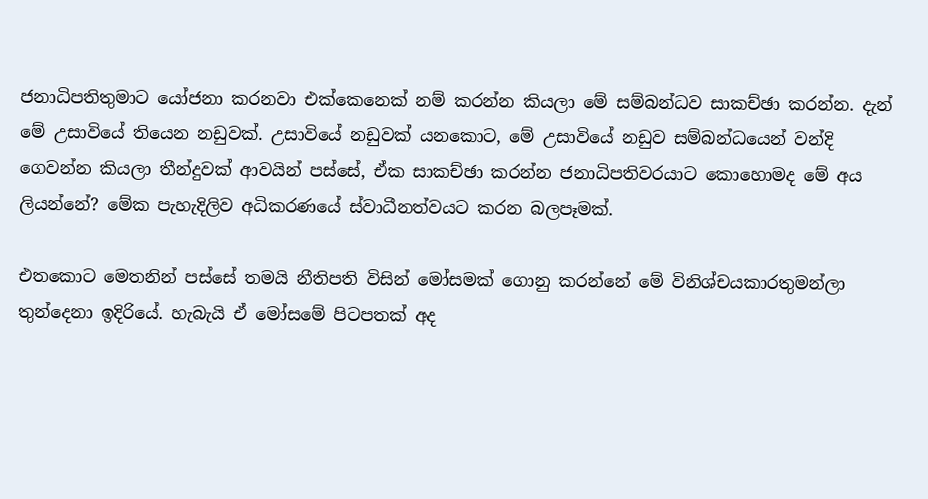ජනාධිපතිතුමාට යෝජනා කරනවා එක්කෙනෙක් නම් කරන්න කියලා මේ සම්බන්ධව සාකච්ඡා කරන්න. දැන් මේ උසාවියේ තියෙන නඩුවක්. උසාවියේ නඩුවක් යනකොට, මේ උසාවියේ නඩුව සම්බන්ධයෙන් වන්දි ගෙවන්න කියලා තීන්දුවක් ආවයින් පස්සේ, ඒක සාකච්ඡා කරන්න ජනාධිපතිවරයාට කොහොමද මේ අය ලියන්නේ? මේක පැහැදිලිව අධිකරණයේ ස්වාධීනත්වයට කරන බලපෑමක්.

එතකොට මෙතනින් පස්සේ තමයි නීතිපති විසින් මෝසමක් ගොනු කරන්නේ මේ විනිශ්චයකාරතුමන්ලා තුන්දෙනා ඉදිරියේ. හැබැයි ඒ මෝසමේ පිටපතක් අද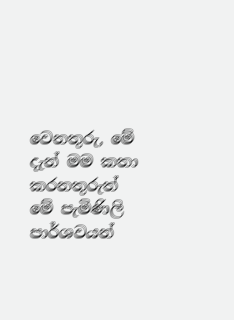වෙනතුරු, මේ දැන් මම කතා කරනතුරුත් මේ පැමිණිලි පාර්ශවයන්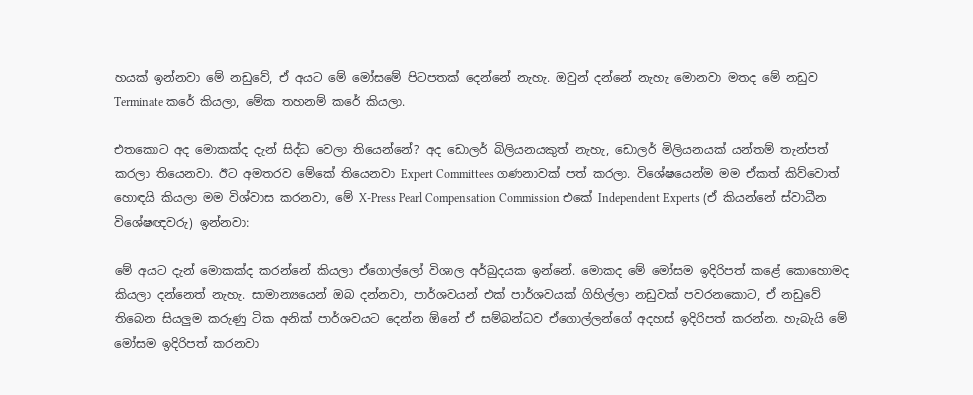හයක් ඉන්නවා මේ නඩුවේ, ඒ අයට මේ මෝසමේ පිටපතක් දෙන්නේ නැහැ. ඔවුන් දන්නේ නැහැ මොනවා මතද මේ නඩුව Terminate කරේ කියලා, මේක තහනම් කරේ කියලා.

එතකොට අද මොකක්ද දැන් සිද්ධ වෙලා තියෙන්නේ? අද ඩොලර් බිලියනයකුත් නැහැ, ඩොලර් මිලියනයක් යන්තම් තැන්පත් කරලා තියෙනවා. ඊට අමතරව මේකේ තියෙනවා Expert Committees ගණනාවක් පත් කරලා. විශේෂයෙන්ම මම ඒකත් කිව්වොත් හොඳයි කියලා මම විශ්වාස කරනවා, මේ X-Press Pearl Compensation Commission එකේ Independent Experts (ඒ කියන්නේ ස්වාධීන විශේෂඥවරු) ඉන්නවා:

මේ අයට දැන් මොකක්ද කරන්නේ කියලා ඒගොල්ලෝ විශාල අර්බුදයක ඉන්නේ. මොකද මේ මෝසම ඉදිරිපත් කළේ කොහොමද කියලා දන්නෙත් නැහැ. සාමාන්‍යයෙන් ඔබ දන්නවා, පාර්ශවයන් එක් පාර්ශවයක් ගිහිල්ලා නඩුවක් පවරනකොට, ඒ නඩුවේ තිබෙන සියලුම කරුණු ටික අනික් පාර්ශවයට දෙන්න ඕනේ ඒ සම්බන්ධව ඒගොල්ලන්ගේ අදහස් ඉදිරිපත් කරන්න. හැබැයි මේ මෝසම ඉදිරිපත් කරනවා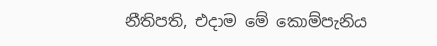නීතිපති, එදාම මේ කොම්පැනිය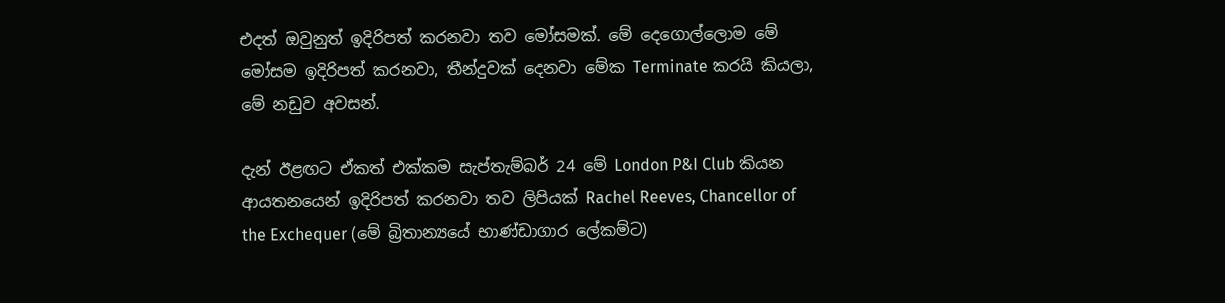එදත් ඔවුනුත් ඉදිරිපත් කරනවා තව මෝසමක්. මේ දෙගොල්ලොම මේ මෝසම ඉදිරිපත් කරනවා, තීන්දුවක් දෙනවා මේක Terminate කරයි කියලා, මේ නඩුව අවසන්.

දැන් ඊළඟට ඒකත් එක්කම සැප්තැම්බර් 24 මේ London P&I Club කියන ආයතනයෙන් ඉදිරිපත් කරනවා තව ලිපියක් Rachel Reeves, Chancellor of the Exchequer (මේ බ්‍රිතාන්‍යයේ භාණ්ඩාගාර ලේකම්ට)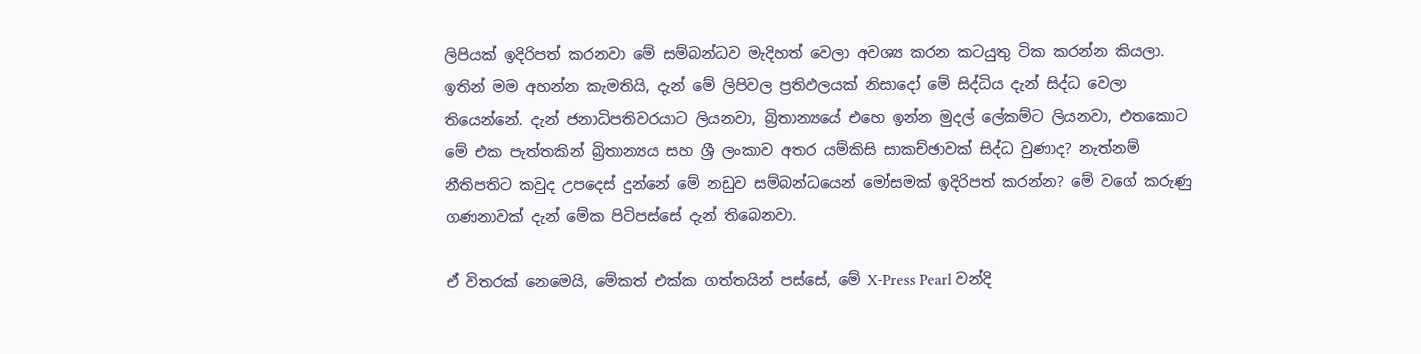ලිපියක් ඉදිරිපත් කරනවා මේ සම්බන්ධව මැදිහත් වෙලා අවශ්‍ය කරන කටයුතු ටික කරන්න කියලා. ඉතින් මම අහන්න කැමතියි, දැන් මේ ලිපිවල ප්‍රතිඵලයක් නිසාදෝ මේ සිද්ධිය දැන් සිද්ධ වෙලා තියෙන්නේ. දැන් ජනාධිපතිවරයාට ලියනවා, බ්‍රිතාන්‍යයේ එහෙ ඉන්න මුදල් ලේකම්ට ලියනවා, එතකොට මේ එක පැත්තකින් බ්‍රිතාන්‍යය සහ ශ්‍රී ලංකාව අතර යම්කිසි සාකච්ඡාවක් සිද්ධ වුණාද? නැත්නම් නීතිපතිට කවුද උපදෙස් දුන්නේ මේ නඩුව සම්බන්ධයෙන් මෝසමක් ඉදිරිපත් කරන්න? මේ වගේ කරුණු ගණනාවක් දැන් මේක පිටිපස්සේ දැන් තිබෙනවා.

ඒ විතරක් නෙමෙයි, මේකත් එක්ක ගත්තයින් පස්සේ, මේ X-Press Pearl වන්දි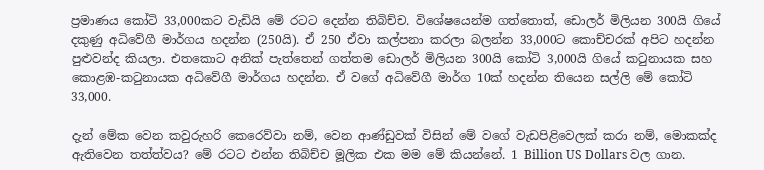ප්‍රමාණය කෝටි 33,000කට වැඩියි මේ රටට දෙන්න තිබිච්ච. විශේෂයෙන්ම ගත්තොත්, ඩොලර් මිලියන 300යි ගියේ දකුණු අධිවේගී මාර්ගය හදන්න (250යි). ඒ 250 ඒවා කල්පනා කරලා බලන්න 33,000ට කොච්චරක් අපිට හදන්න පුළුවන්ද කියලා. එතකොට අනික් පැත්තෙන් ගත්තම ඩොලර් මිලියන 300යි කෝටි 3,000යි ගියේ කටුනායක සහ කොළඹ-කටුනායක අධිවේගී මාර්ගය හදන්න. ඒ වගේ අධිවේගී මාර්ග 10ක් හදන්න තියෙන සල්ලි මේ කෝටි 33,000.

දැන් මේක වෙන කවුරුහරි කෙරෙව්වා නම්, වෙන ආණ්ඩුවක් විසින් මේ වගේ වැඩපිළිවෙලක් කරා නම්, මොකක්ද ඇතිවෙන තත්ත්වය? මේ රටට එන්න තිබිච්ච මූලික එක මම මේ කියන්නේ. 1 Billion US Dollars වල ගාන.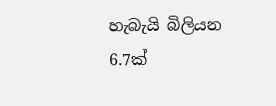හැබැයි බිලියන 6.7ක්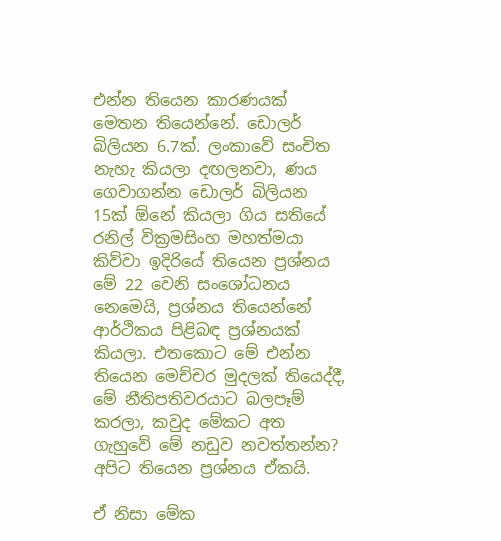එන්න තියෙන කාරණයක් මෙතන තියෙන්නේ. ඩොලර් බිලියන 6.7ක්. ලංකාවේ සංචිත නැහැ කියලා දඟලනවා, ණය ගෙවාගන්න ඩොලර් බිලියන 15ක් ඕනේ කියලා ගිය සතියේ රනිල් වික්‍රමසිංහ මහත්මයා කිව්වා ඉදිරියේ තියෙන ප්‍රශ්නය මේ 22 වෙනි සංශෝධනය නෙමෙයි, ප්‍රශ්නය තියෙන්නේ ආර්ථිකය පිළිබඳ ප්‍රශ්නයක් කියලා. එතකොට මේ එන්න තියෙන මෙච්චර මුදලක් තියෙද්දී, මේ නීතිපතිවරයාට බලපෑම් කරලා, කවුද මේකට අත ගැහුවේ මේ නඩුව නවත්තන්න? අපිට තියෙන ප්‍රශ්නය ඒකයි.

ඒ නිසා මේක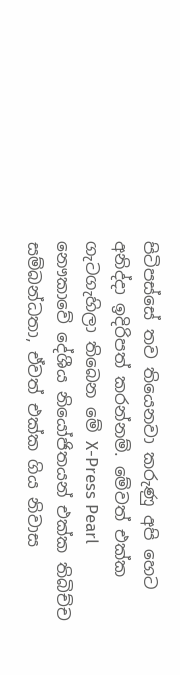පිටිපස්සේ තව තියෙනවා කරුණු අපි හෙට අනිද්දා ඉදිරිපත් කරන්නම්. මේවත් එක්ක ගැටගැහිලා තිබෙන මේ X-Press Pearl නෞකාවේ දේශීය නියෝජිතයන් එක්ක තිබිච්ච සම්බන්ධතා, ඒවත් එක්ක ගිය නිවාස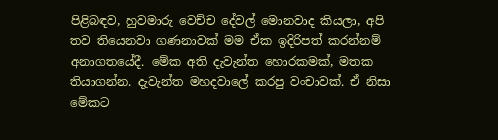පිළිබඳව, හුවමාරු වෙච්ච දේවල් මොනවාද කියලා, අපි තව තියෙනවා ගණනාවක් මම ඒක ඉදිරිපත් කරන්නම් අනාගතයේදී. මේක අති දැවැන්ත හොරකමක්, මතක තියාගන්න. දැවැන්ත මහදවාලේ කරපු වංචාවක්. ඒ නිසා මේකට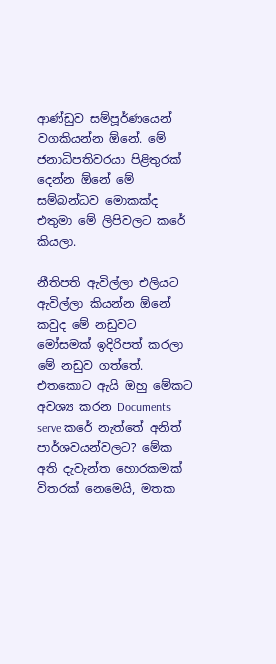ආණ්ඩුව සම්පූර්ණයෙන් වගකියන්න ඕනේ. මේ ජනාධිපතිවරයා පිළිතුරක් දෙන්න ඕනේ මේ සම්බන්ධව මොකක්ද එතුමා මේ ලිපිවලට කරේ කියලා.

නීතිපති ඇවිල්ලා එලියට ඇවිල්ලා කියන්න ඕනේ කවුද මේ නඩුවට මෝසමක් ඉදිරිපත් කරලා මේ නඩුව ගත්තේ. එතකොට ඇයි ඔහු මේකට අවශ්‍ය කරන Documents serve කරේ නැත්තේ අනිත් පාර්ශවයන්වලට? මේක අති දැවැන්ත හොරකමක් විතරක් නෙමෙයි, මතක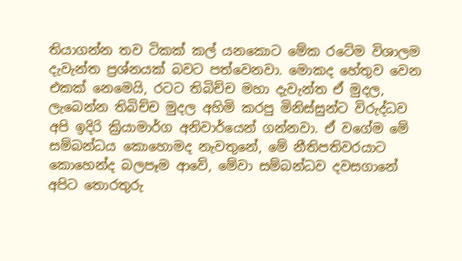තියාගන්න තව ටිකක් කල් යනකොට මේක රටේම විශාලම දැවැන්ත ප්‍රශ්නයක් බවට පත්වෙනවා. මොකද හේතුව වෙන එකක් නෙමෙයි, රටට තිබිච්ච මහා දැවැන්ත ඒ මුදල, ලැබෙන්න තිබිච්ච මුදල අහිමි කරපු මිනිස්සුන්ට විරුද්ධව අපි ඉදිරි ක්‍රියාමාර්ග අනිවාර්යෙන් ගන්නවා. ඒ වගේම මේ සම්බන්ධය කොහොමද නැවතුනේ, මේ නීතිපතිවරයාට කොහෙන්ද බලපෑම ආවේ, මේවා සම්බන්ධව දවසගානේ අපිට තොරතුරු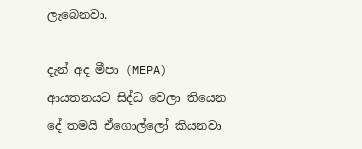ලැබෙනවා.

දැන් අද මීපා (MEPA) ආයතනයට සිද්ධ වෙලා තියෙන දේ තමයි ඒගොල්ලෝ කියනවා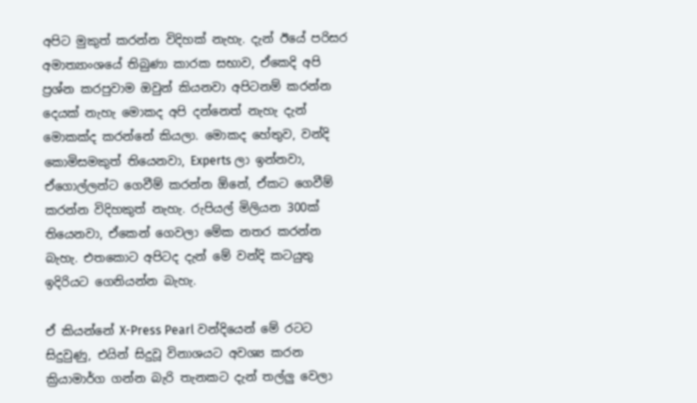අපිට මුකුත් කරන්න විදිහක් නැහැ. දැන් ඊයේ පරිසර අමාත්‍යාංශයේ තිබුණා කාරක සභාව, ඒකෙදි අපි ප්‍රශ්න කරපුවාම ඔවුන් කියනවා අපිටනම් කරන්න දෙයක් නැහැ මොකද අපි දන්නෙත් නැහැ දැන් මොකක්ද කරන්නේ කියලා. මොකද හේතුව, වන්දි කොමිසමකුත් තියෙනවා, Experts ලා ඉන්නවා, ඒගොල්ලන්ට ගෙවීම් කරන්න ඕනේ, ඒකට ගෙවීම් කරන්න විදිහකුත් නැහැ. රුපියල් මිලියන 300ක් තියෙනවා, ඒකෙන් ගෙවලා මේක නතර කරන්න බැහැ. එතකොට අපිටද දැන් මේ වන්දි කටයුතු ඉදිරියට ගෙනියන්න බැහැ.

ඒ කියන්නේ X-Press Pearl වන්දියෙන් මේ රටට සිදුවුණු, එයින් සිදුවූ විනාශයට අවශ්‍ය කරන ක්‍රියාමාර්ග ගන්න බැරි තැනකට දැන් තල්ලු වෙලා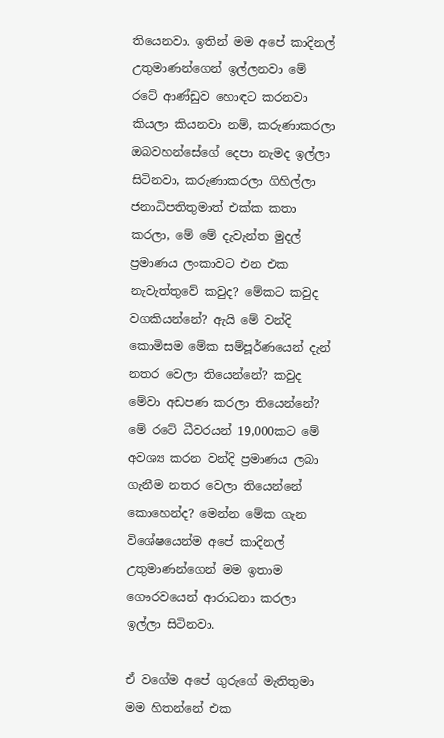තියෙනවා. ඉතින් මම අපේ කාදිනල් උතුමාණන්ගෙන් ඉල්ලනවා මේ රටේ ආණ්ඩුව හොඳට කරනවා කියලා කියනවා නම්, කරුණාකරලා ඔබවහන්සේගේ දෙපා නැමද ඉල්ලා සිටිනවා, කරුණාකරලා ගිහිල්ලා ජනාධිපතිතුමාත් එක්ක කතා කරලා, මේ මේ දැවැන්ත මුදල් ප්‍රමාණය ලංකාවට එන එක නැවැත්තුවේ කවුද? මේකට කවුද වගකියන්නේ? ඇයි මේ වන්දි කොමිසම මේක සම්පූර්ණයෙන් දැන් නතර වෙලා තියෙන්නේ? කවුද මේවා අඩපණ කරලා තියෙන්නේ? මේ රටේ ධීවරයන් 19,000කට මේ අවශ්‍ය කරන වන්දි ප්‍රමාණය ලබා ගැනීම නතර වෙලා තියෙන්නේ කොහෙන්ද? මෙන්න මේක ගැන විශේෂයෙන්ම අපේ කාදිනල් උතුමාණන්ගෙන් මම ඉතාම ගෞරවයෙන් ආරාධනා කරලා ඉල්ලා සිටිනවා.

ඒ වගේම අපේ ගුරුගේ මැතිතුමා මම හිතන්නේ එක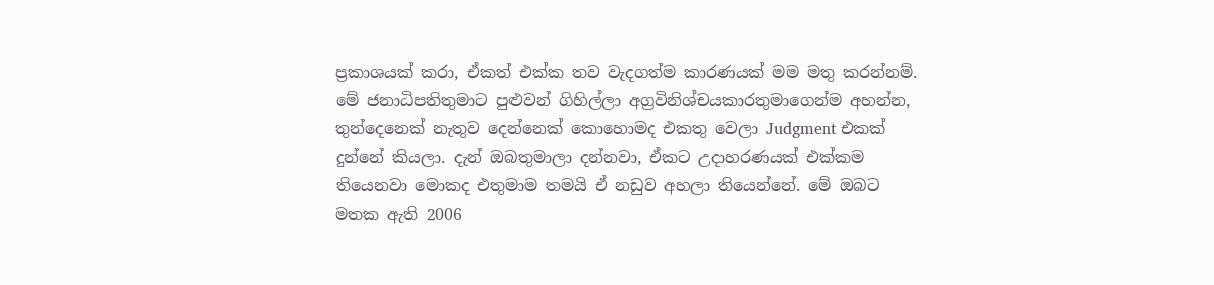ප්‍රකාශයක් කරා, ඒකත් එක්ක තව වැදගත්ම කාරණයක් මම මතු කරන්නම්. මේ ජනාධිපතිතුමාට පුළුවන් ගිහිල්ලා අග්‍රවිනිශ්චයකාරතුමාගෙන්ම අහන්න, තුන්දෙනෙක් නැතුව දෙන්නෙක් කොහොමද එකතු වෙලා Judgment එකක් දුන්නේ කියලා. දැන් ඔබතුමාලා දන්නවා, ඒකට උදාහරණයක් එක්කම තියෙනවා මොකද එතුමාම තමයි ඒ නඩුව අහලා තියෙන්නේ. මේ ඔබට මතක ඇති 2006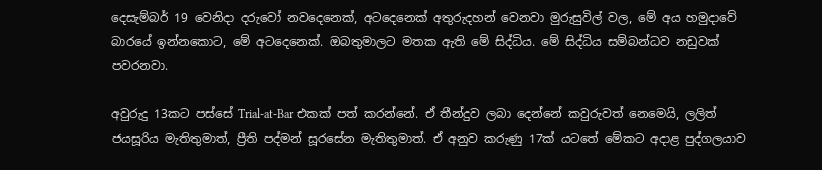දෙසැම්බර් 19 වෙනිදා දරුවෝ නවදෙනෙක්, අටදෙනෙක් අතුරුදහන් වෙනවා මුරුසුවිල් වල, මේ අය හමුදාවේ බාරයේ ඉන්නකොට, මේ අටදෙනෙක්. ඔබතුමාලට මතක ඇති මේ සිද්ධිය. මේ සිද්ධිය සම්බන්ධව නඩුවක් පවරනවා.

අවුරුදු 13කට පස්සේ Trial-at-Bar එකක් පත් කරන්නේ. ඒ තීන්දුව ලබා දෙන්නේ කවුරුවත් නෙමෙයි, ලලිත් ජයසූරිය මැතිතුමාත්, ප්‍රීති පද්මන් සූරසේන මැතිතුමාත්. ඒ අනුව කරුණු 17ක් යටතේ මේකට අදාළ පුද්ගලයාව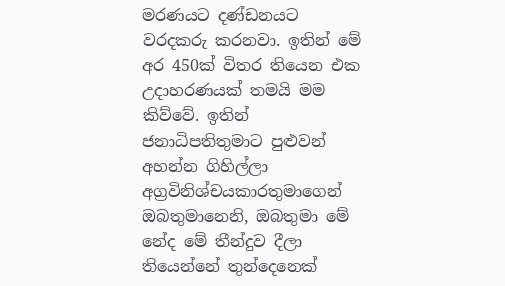මරණයට දණ්ඩනයට වරදකරු කරනවා. ඉතින් මේ අර 450ක් විතර තියෙන එක උදාහරණයක් තමයි මම කිව්වේ. ඉතින් ජනාධිපතිතුමාට පුළුවන් අහන්න ගිහිල්ලා අග්‍රවිනිශ්චයකාරතුමාගෙන් ඔබතුමානෙනි, ඔබතුමා මේ නේද මේ තීන්දුව දීලා තියෙන්නේ තුන්දෙනෙක්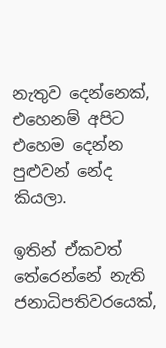නැතුව දෙන්නෙක්, එහෙනම් අපිට එහෙම දෙන්න පුළුවන් නේද කියලා.

ඉතින් ඒකවත් තේරෙන්නේ නැති ජනාධිපතිවරයෙක්,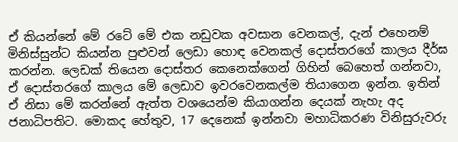ඒ කියන්නේ මේ රටේ මේ එක නඩුවක අවසාන වෙනකල්, දැන් එහෙනම් මිනිස්සුන්ට කියන්න පුළුවන් ලෙඩා හොඳ වෙනකල් දොස්තරගේ කාලය දීර්ඝ කරන්න. ලෙඩක් තියෙන දොස්තර කෙනෙක්ගෙන් ගිහින් බෙහෙත් ගන්නවා, ඒ දොස්තරගේ කාලය මේ ලෙඩාව ඉවරවෙනකල්ම තියාගෙන ඉන්න. ඉතින් ඒ නිසා මේ කරන්නේ ඇත්ත වශයෙන්ම කියාගන්න දෙයක් නැහැ අද ජනාධිපතිට. මොකද හේතුව, 17 දෙනෙක් ඉන්නවා මහාධිකරණ විනිසුරුවරු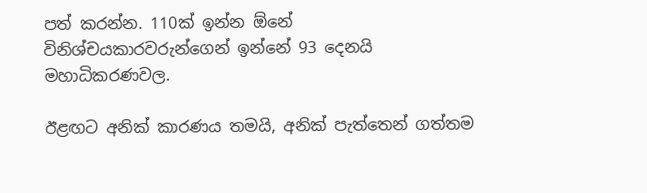පත් කරන්න. 110ක් ඉන්න ඕනේ විනිශ්චයකාරවරුන්ගෙන් ඉන්නේ 93 දෙනයි මහාධිකරණවල.

ඊළඟට අනික් කාරණය තමයි, අනික් පැත්තෙන් ගත්තම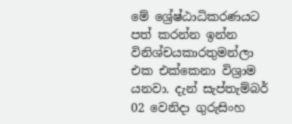මේ ශ්‍රේෂ්ඨාධිකරණයට පත් කරන්න ඉන්න විනිශ්චයකාරතුමන්ලා එක එක්කෙනා විශ්‍රාම යනවා. දැන් සැප්තැම්බර් 02 වෙනිදා ගුරුසිංහ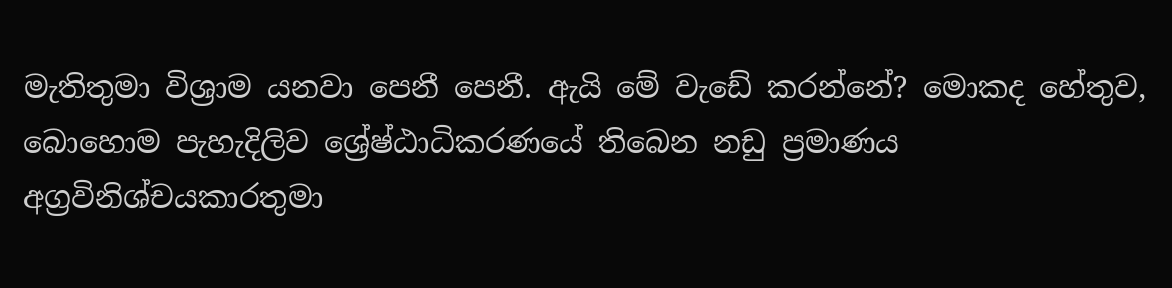මැතිතුමා විශ්‍රාම යනවා පෙනී පෙනී. ඇයි මේ වැඩේ කරන්නේ? මොකද හේතුව, බොහොම පැහැදිලිව ශ්‍රේෂ්ඨාධිකරණයේ තිබෙන නඩු ප්‍රමාණය අග්‍රවිනිශ්චයකාරතුමා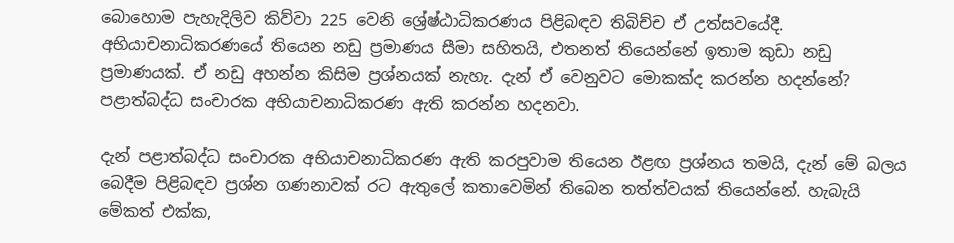බොහොම පැහැදිලිව කිව්වා 225 වෙනි ශ්‍රේෂ්ඨාධිකරණය පිළිබඳව තිබිච්ච ඒ උත්සවයේදී. අභියාචනාධිකරණයේ තියෙන නඩු ප්‍රමාණය සීමා සහිතයි, එතනත් තියෙන්නේ ඉතාම කුඩා නඩු ප්‍රමාණයක්. ඒ නඩු අහන්න කිසිම ප්‍රශ්නයක් නැහැ. දැන් ඒ වෙනුවට මොකක්ද කරන්න හදන්නේ? පළාත්බද්ධ සංචාරක අභියාචනාධිකරණ ඇති කරන්න හදනවා.

දැන් පළාත්බද්ධ සංචාරක අභියාචනාධිකරණ ඇති කරපුවාම තියෙන ඊළඟ ප්‍රශ්නය තමයි, දැන් මේ බලය බෙදීම පිළිබඳව ප්‍රශ්න ගණනාවක් රට ඇතුලේ කතාවෙමින් තිබෙන තත්ත්වයක් තියෙන්නේ. හැබැයි මේකත් එක්ක,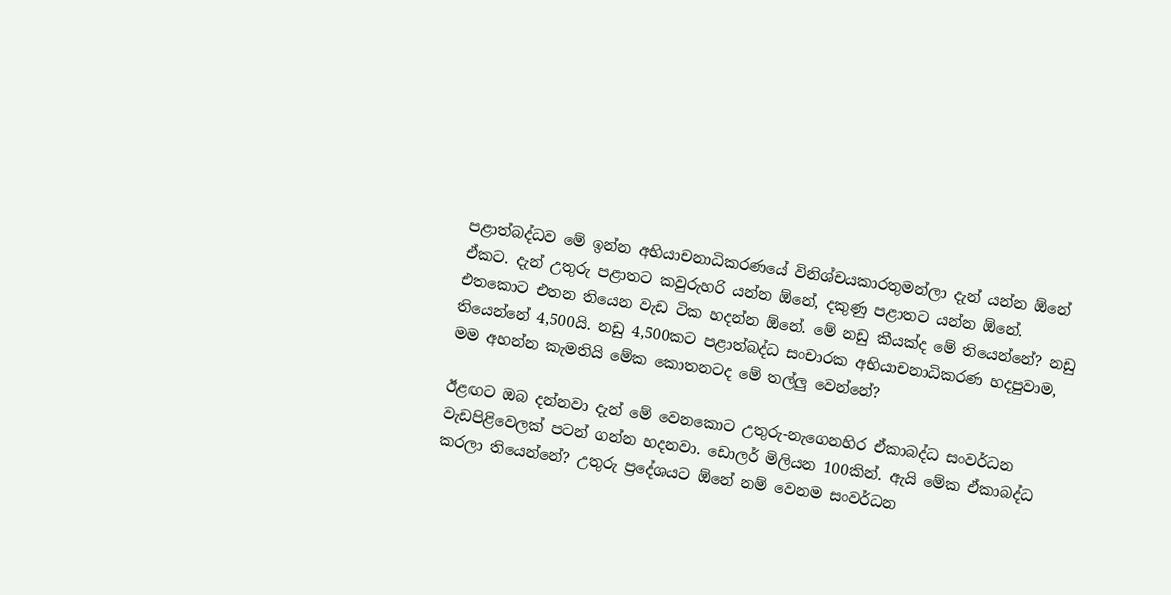පළාත්බද්ධව මේ ඉන්න අභියාචනාධිකරණයේ විනිශ්චයකාරතුමන්ලා දැන් යන්න ඕනේ ඒකට. දැන් උතුරු පළාතට කවුරුහරි යන්න ඕනේ, දකුණු පළාතට යන්න ඕනේ. එතකොට එතන තියෙන වැඩ ටික හදන්න ඕනේ. මේ නඩු කීයක්ද මේ තියෙන්නේ? නඩු තියෙන්නේ 4,500යි. නඩු 4,500කට පළාත්බද්ධ සංචාරක අභියාචනාධිකරණ හදපුවාම, මම අහන්න කැමතියි මේක කොතනටද මේ තල්ලු වෙන්නේ?

ඊළඟට ඔබ දන්නවා දැන් මේ වෙනකොට උතුරු-නැගෙනහිර ඒකාබද්ධ සංවර්ධන වැඩපිළිවෙලක් පටන් ගන්න හදනවා. ඩොලර් මිලියන 100කින්. ඇයි මේක ඒකාබද්ධ කරලා තියෙන්නේ? උතුරු ප්‍රදේශයට ඕනේ නම් වෙනම සංවර්ධන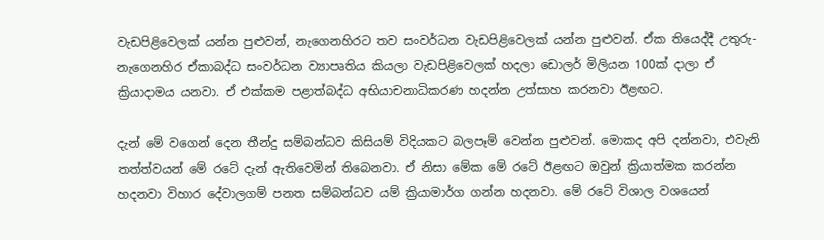වැඩපිළිවෙලක් යන්න පුළුවන්, නැගෙනහිරට තව සංවර්ධන වැඩපිළිවෙලක් යන්න පුළුවන්. ඒක තියෙද්දී උතුරු-නැගෙනහිර ඒකාබද්ධ සංවර්ධන ව්‍යාපෘතිය කියලා වැඩපිළිවෙලක් හදලා ඩොලර් මිලියන 100ක් දාලා ඒ ක්‍රියාදාමය යනවා. ඒ එක්කම පළාත්බද්ධ අභියාචනාධිකරණ හදන්න උත්සාහ කරනවා ඊළඟට.

දැන් මේ වගෙන් දෙන තීන්දු සම්බන්ධව කිසියම් විදියකට බලපෑම් වෙන්න පුළුවන්. මොකද අපි දන්නවා, එවැනි තත්ත්වයන් මේ රටේ දැන් ඇතිවෙමින් තිබෙනවා. ඒ නිසා මේක මේ රටේ ඊළඟට ඔවුන් ක්‍රියාත්මක කරන්න හදනවා විහාර දේවාලගම් පනත සම්බන්ධව යම් ක්‍රියාමාර්ග ගන්න හදනවා. මේ රටේ විශාල වශයෙන්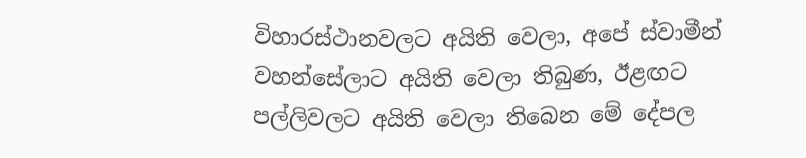විහාරස්ථානවලට අයිති වෙලා, අපේ ස්වාමීන් වහන්සේලාට අයිති වෙලා තිබුණ, ඊළඟට පල්ලිවලට අයිති වෙලා තිබෙන මේ දේපල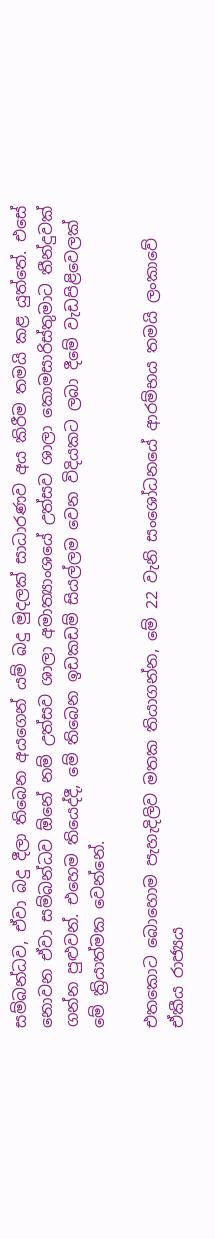සම්බන්ධව, ඒවා බදු දීලා තිබෙන අයගෙන් යම් බදු මුදලක් සාධාරණව අය කිරීම තමයි කළ යුත්තේ. එසේ නොවන ඒවා සම්බන්ධව ඕනේ නම් උත්සව ශාලා අමාත්‍යාංශයේ උත්සව ශාලා කොමසාරිස්තුමාට තීන්දුවක් ගන්න පුළුවන්. එහෙම තියෙද්දී, මේ තිබෙන ඉඩකඩම් සියල්ලම වෙන විදියකට ලබා දීමේ වැඩපිළිවෙලක් මේ ක්‍රියාත්මක වෙන්නේ.

එතකොට බොහොම පැහැදිලිව මතක තියාගන්න, මේ 22 වැනි සංශෝධනයේ ආරම්භය තමයි ලංකාවේ ඒකීය රාජ්‍යය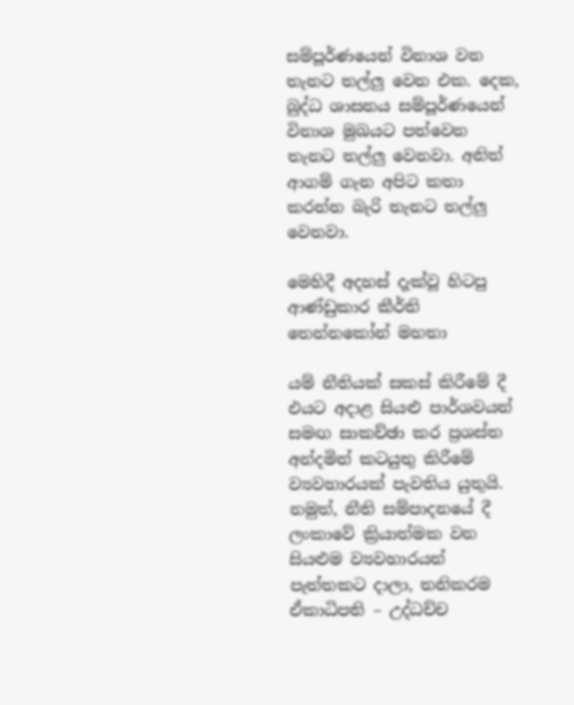සම්පූර්ණයෙන් විනාශ වන තැනට තල්ලු වෙන එක. දෙක, බුද්ධ ශාසනය සම්පූර්ණයෙන් විනාශ මුඛයට පත්වෙන තැනට තල්ලු වෙනවා. අනිත් ආගම් ගැන අපිට කතා කරන්න බැරි තැනට තල්ලු වෙනවා.

මෙහිදී අදහස් දැක්වූ හිටපු ආණ්ඩුකාර කීර්ති තෙන්නකෝන් මහතා

යම් නීතියක් සකස් කිරීමේ දී එයට අදාළ සියළු පාර්ශවයන් සමඟ සාකච්ඡා කර ප්‍රශස්ත අන්දමින් කටයුතු කිරීමේ ව්‍යවහාරයක් පැවතිය යුතුයි.  නමුත්, නීති සම්පාදනයේ දී ලංකාවේ ක්‍රියාත්මක වන සියළුම ව්‍යවහාරයන් පැත්තකට දාලා, තනිකරම ඒකාධිපති – උද්ධච්ච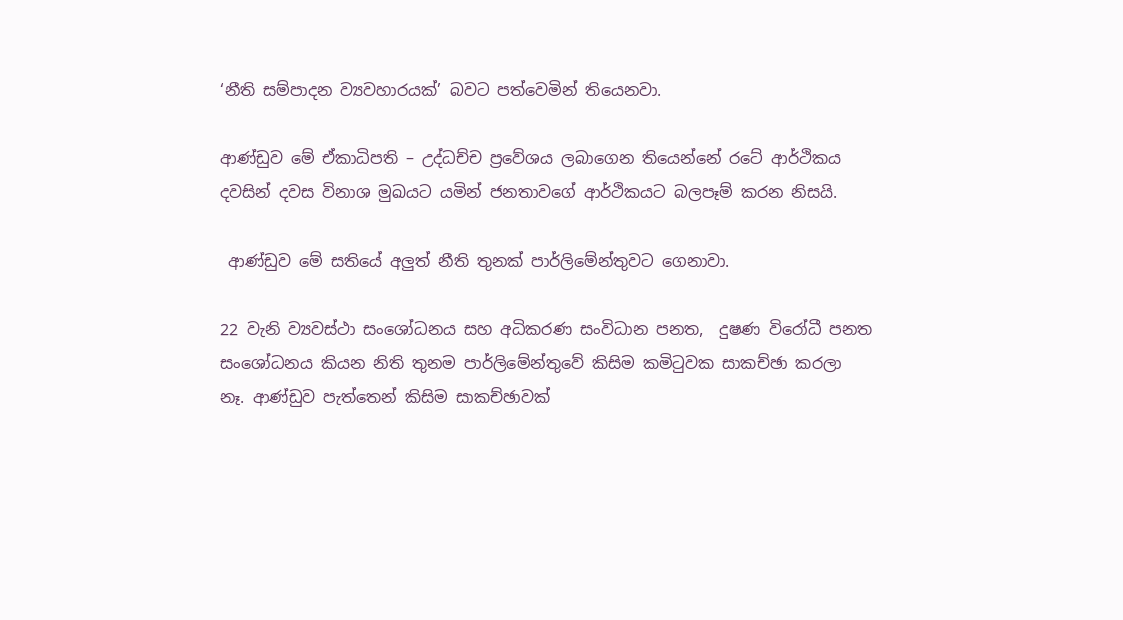‘නීති සම්පාදන ව්‍යවහාරයක්’ බවට පත්වෙමින් තියෙනවා.

ආණ්ඩුව මේ ඒකාධිපති – උද්ධච්ච ප්‍රවේශය ලබාගෙන තියෙන්නේ රටේ ආර්ථිකය දවසින් දවස විනාශ මුඛයට යමින් ජනතාවගේ ආර්ථිකයට බලපෑම් කරන නිසයි.

 ආණ්ඩුව මේ සතියේ අලුත් නීති තුනක් පාර්ලිමේන්තුවට ගෙනාවා.

22 වැනි ව්‍යවස්ථා සංශෝධනය සහ අධිකරණ සංවිධාන පනත,  දුෂණ විරෝධී පනත  සංශෝධනය කියන නිති තුනම පාර්ලිමේන්තුවේ කිසිම කමිටුවක සාකච්ඡා කරලා නෑ. ආණ්ඩුව පැත්තෙන් කිසිම සාකච්ඡාවක්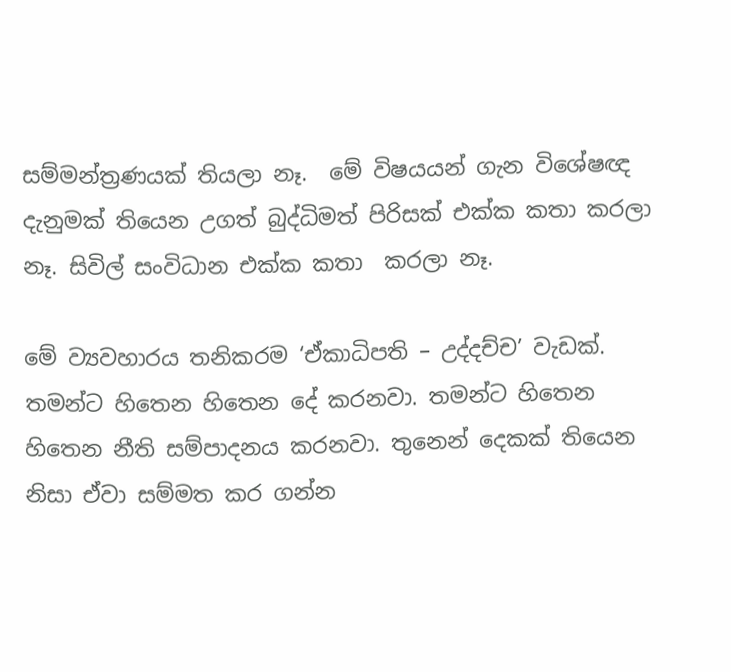සම්මන්ත්‍රණයක් තියලා නෑ.  මේ විෂයයන් ගැන විශේෂඥ දැනුමක් තියෙන උගත් බුද්ධිමත් පිරිසක් එක්ක කතා කරලා නෑ. සිවිල් සංවිධාන එක්ක කතා  කරලා නෑ.

මේ ව්‍යවහාරය තනිකරම ‘ඒකාධිපති – උද්දච්ච’ වැඩක්. තමන්ට හිතෙන හිතෙන දේ කරනවා. තමන්ට හිතෙන හිතෙන නීති සම්පාදනය කරනවා. තුනෙන් දෙකක් තියෙන නිසා ඒවා සම්මත කර ගන්න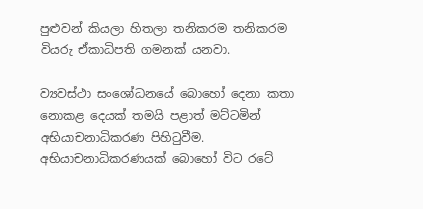පුළුවන් කියලා හිතලා තනිකරම තනිකරම වියරු ඒකාධිපති ගමනක් යනවා.

ව්‍යවස්ථා සංශෝධනයේ බොහෝ දෙනා කතා නොකළ දෙයක් තමයි පළාත් මට්ටමින් අභියාචනාධිකරණ පිහිටුවීම.  අභියාචනාධිකරණයක් බොහෝ විට රටේ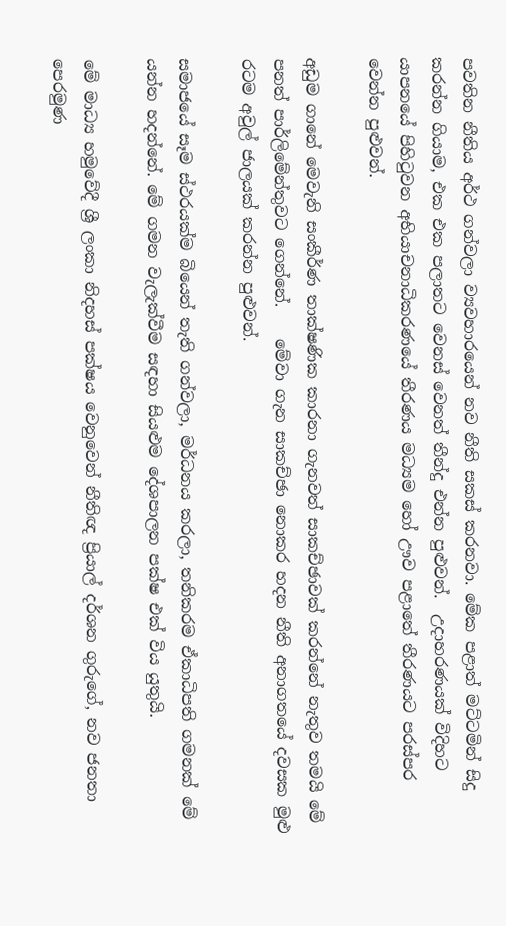පවතින නීතිය අර්ථ ගන්වලා ව්‍යවහාරයෙන් නව නීති සකස් කරනවා. මේක පළාත් මට්ටමින් සිදු කරන්න ගියාම, එක එක පලාතට වෙනස් වෙනත් තීන්දු එන්න පුළුවන්.  උදාහරණයක් විදිහට යාපනයේ පිහිටුවන අභියාචනාධිකරණයේ තීරණය මධ්‍යම හෝ ඌව පළාතේ තීරණයට පරස්පර වෙන්න පුළුවන්.

අඩුම ගානේ මෙවැනි සංකීර්ණ තාක්ෂණික කාරනා ගැනවත් සාකච්ඡාවක් කරන්නේ නැතුව තමයි මේ පනත් පාර්ලිමේන්තුවට ගෙන්නේ.    මේවා ගැන සාකච්ඡා නොකර හදන නීති අනාගතයේ දවසක මුළු රටම අවුල් ජාලයක් කරන්න පුළුවන්.

සමාජයේ සෑම ස්ථරයක්ම බියෙන් තැති ගන්වලා, මර්ධනය කරලා, තනිකරම ඒකාධිපති ගමනක් මේ යන්න හදන්නේ. මේ ගමන වැලැක්වීම සඳහා සියළුම දේශපාලන පක්ෂ එක් විය යුතුයි.

මේ මාධ්‍ය හමුවේදී ශ්‍රී ලංකා නිදහස් පක්ෂය වෙනුවෙන් නීතිඥ ප්‍රියාල් දර්ශන ගුරුගේ, නව ජනතා පෙරමුණ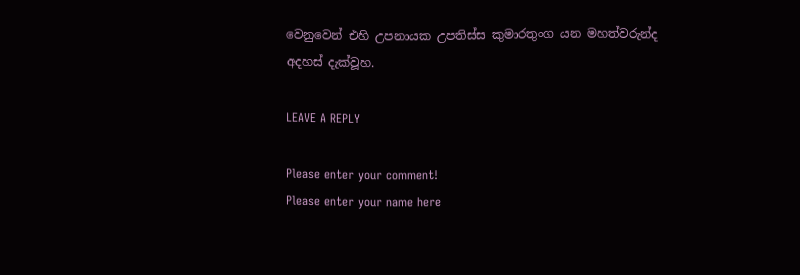වෙනුවෙන් එහි උපනායක උපතිස්ස කුමාරතුංග යන මහත්වරුන්ද අදහස් දැක්වූහ.

LEAVE A REPLY

Please enter your comment!
Please enter your name here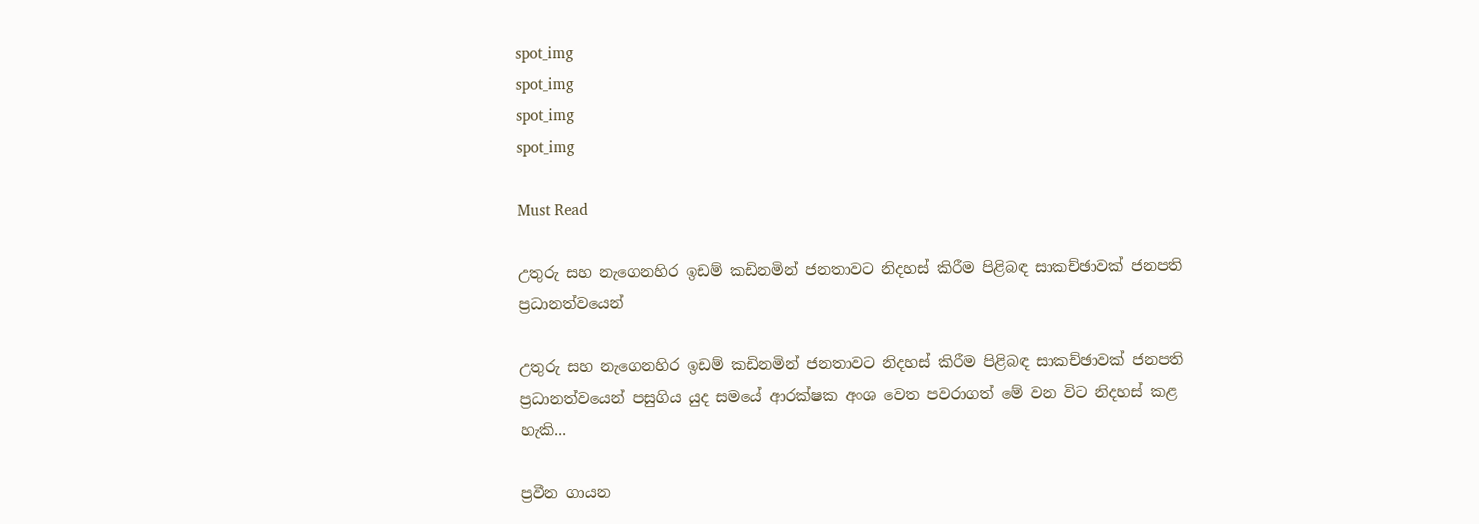spot_img
spot_img
spot_img
spot_img

Must Read

උතුරු සහ නැගෙනහිර ඉඩම් කඩිනමින් ජනතාවට නිදහස් කිරීම පිළිබඳ සාකච්ඡාවක් ජනපති ප්‍රධානත්වයෙන්

උතුරු සහ නැගෙනහිර ඉඩම් කඩිනමින් ජනතාවට නිදහස් කිරීම පිළිබඳ සාකච්ඡාවක් ජනපති ප්‍රධානත්වයෙන් පසුගිය යුද සමයේ ආරක්ෂක අංශ වෙත පවරාගත් මේ වන විට නිදහස් කළ හැකි...

ප්‍රවීන ගායන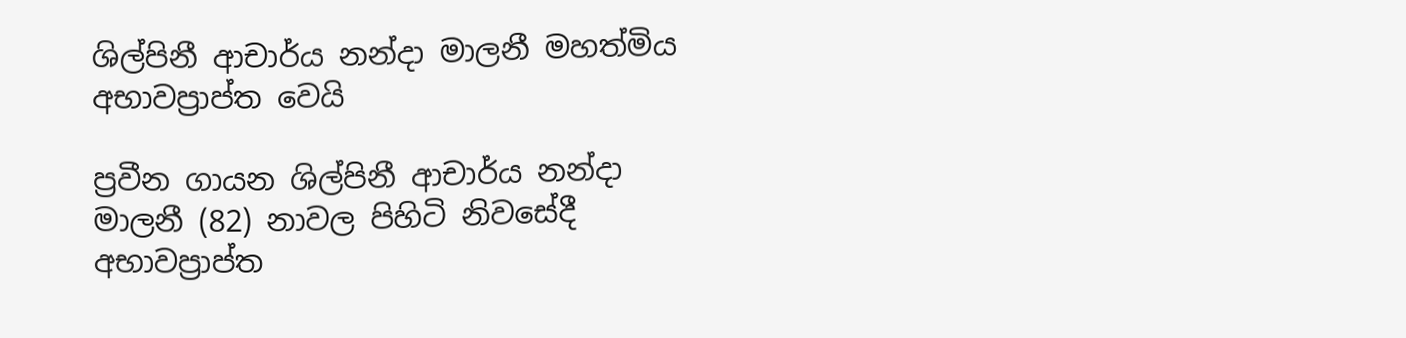ශිල්පිනී ආචාර්ය නන්දා මාලනී මහත්මිය අභාවප්‍රාප්ත වෙයි

ප්‍රවීන ගායන ශිල්පිනී ආචාර්ය නන්දා මාලනී (82) නාවල පිහිටි නිවසේදී අභාවප්‍රාප්ත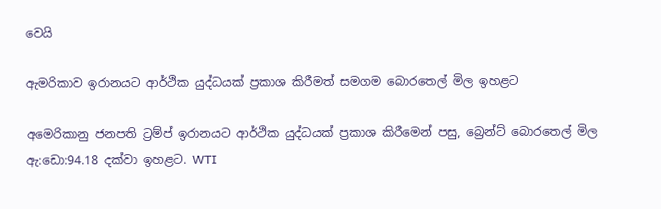වෙයි

ඇමරිකාව ඉරානයට ආර්ථික යුද්ධයක් ප්‍රකාශ කිරීමත් සමගම බොරතෙල් මිල ඉහළට

අමෙරිකානු ජනපති ට්‍රම්ප් ඉරානයට ආර්ථික යුද්ධයක් ප්‍රකාශ කිරීමෙන් පසු, බ්‍රෙන්ට් බොරතෙල් මිල ඇ:ඩො:94.18 දක්වා ඉහළට. WTI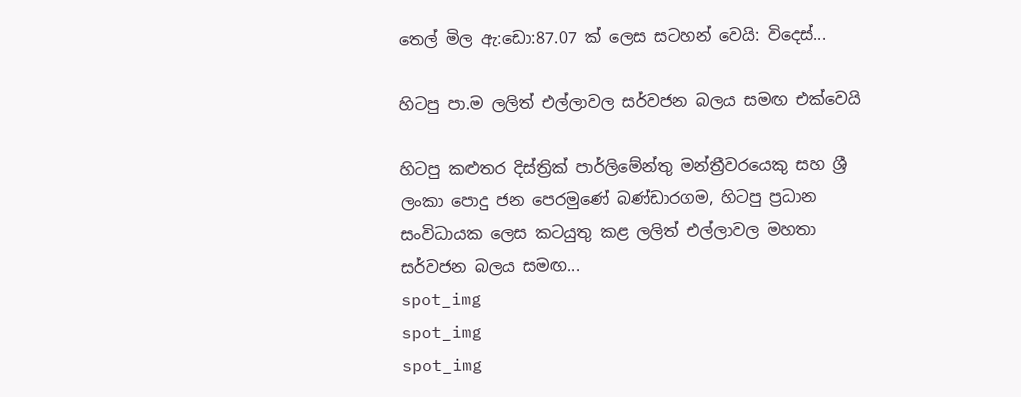තෙල් මිල ඇ:ඩො:87.07 ක් ලෙස සටහන් වෙයි: විදෙස්...

හිටපු පා.ම ලලිත් එල්ලාවල සර්වජන බලය සමඟ එක්වෙයි

හිටපු කළුතර දිස්ත්‍රික් පාර්ලිමේන්තු මන්ත්‍රීවරයෙකු සහ ශ්‍රී ලංකා පොදු ජන පෙරමුණේ බණ්ඩාරගම, හිටපු ප්‍රධාන සංවිධායක ලෙස කටයුතු කළ ලලිත් එල්ලාවල මහතා සර්වජන බලය සමඟ...
spot_img
spot_img
spot_img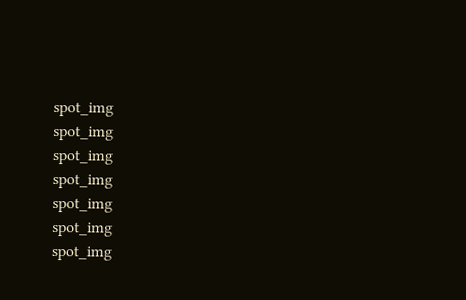spot_img
spot_img
spot_img
spot_img
spot_img
spot_img
spot_img